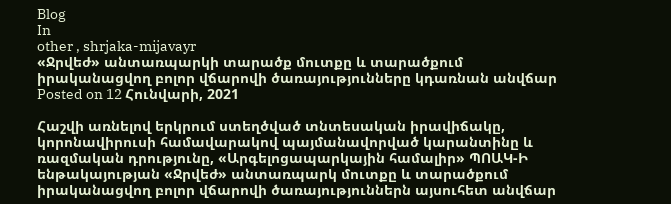Blog
In
other , shrjaka-mijavayr
«Ջրվեժ» անտառպարկի տարածք մուտքը և տարածքում իրականացվող բոլոր վճարովի ծառայությունները կդառնան անվճար
Posted on 12 Հունվարի, 2021

Հաշվի առնելով երկրում ստեղծված տնտեսական իրավիճակը, կորոնավիրուսի համավարակով պայմանավորված կարանտինը և ռազմական դրությունը, «Արգելոցապարկային համալիր» ՊՈԱԿ-Ի ենթակայության «Ջրվեժ» անտառպարկ մուտքը և տարածքում իրականացվող բոլոր վճարովի ծառայություններն այսուհետ անվճար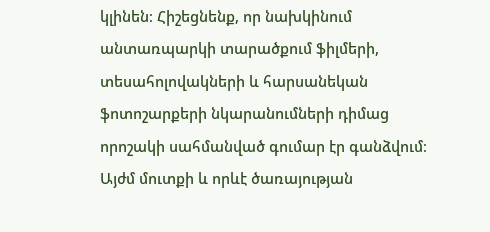կլինեն։ Հիշեցնենք, որ նախկինում անտառպարկի տարածքում ֆիլմերի, տեսահոլովակների և հարսանեկան ֆոտոշարքերի նկարանումների դիմաց որոշակի սահմանված գումար էր գանձվում։ Այժմ մուտքի և որևէ ծառայության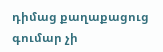դիմաց քաղաքացուց գումար չի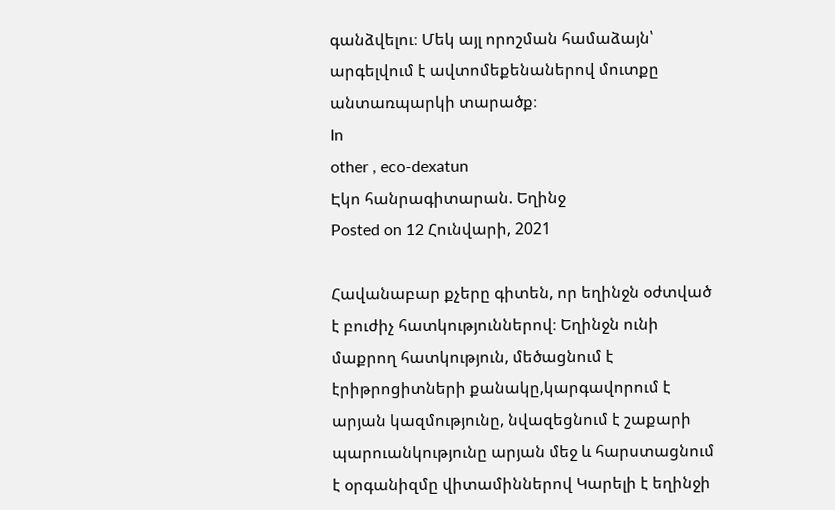գանձվելու։ Մեկ այլ որոշման համաձայն՝ արգելվում է ավտոմեքենաներով մուտքը անտառպարկի տարածք։
In
other , eco-dexatun
Էկո հանրագիտարան. Եղինջ
Posted on 12 Հունվարի, 2021

Հավանաբար քչերը գիտեն, որ եղինջն օժտված է բուժիչ հատկություններով։ Եղինջն ունի մաքրող հատկություն, մեծացնում է էրիթրոցիտների քանակը,կարգավորում է արյան կազմությունը, նվազեցնում է շաքարի պարուանկությունը արյան մեջ և հարստացնում է օրգանիզմը վիտամիններով Կարելի է եղինջի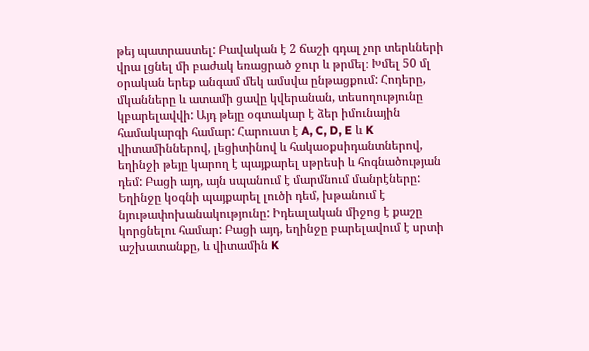թեյ պատրաստել: Բավական է 2 ճաշի գդալ չոր տերևների վրա լցնել մի բաժակ եռացրած ջուր և թրմել։ Խմել 50 մլ օրական երեք անգամ մեկ ամսվա ընթացքում: Հոդերը, մկանները և ատամի ցավը կվերանան, տեսողությունը կբարելավվի: Այդ թեյը օգտակար է ձեր իմունային համակարգի համար: Հարուստ է A, C, D, E և K վիտամիններով, լեցիտինով և հակաօքսիդանտներով, եղինջի թեյը կարող է պայքարել սթրեսի և հոգնածության դեմ: Բացի այդ, այն սպանում է մարմնում մանրէները: Եղինջը կօգնի պայքարել լուծի դեմ, խթանում է նյութափոխանակությունը: Իդեալական միջոց է քաշը կորցնելու համար: Բացի այդ, եղինջը բարելավում է սրտի աշխատանքը, և վիտամին K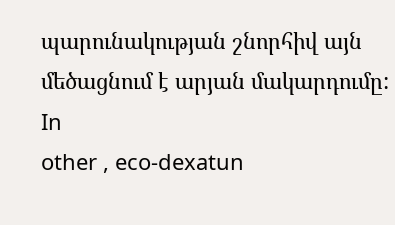պարունակության շնորհիվ այն մեծացնում է արյան մակարդումը:
In
other , eco-dexatun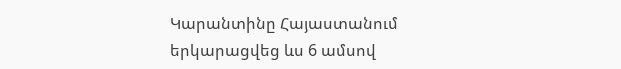Կարանտինը Հայաստանում երկարացվեց ևս 6 ամսով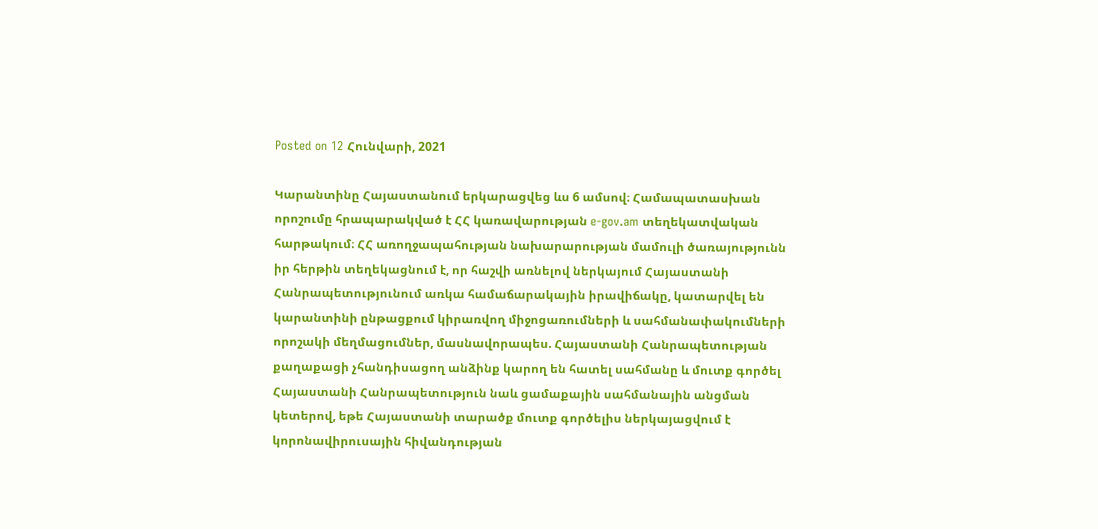Posted on 12 Հունվարի, 2021

Կարանտինը Հայաստանում երկարացվեց ևս 6 ամսով։ Համապատասխան որոշումը հրապարակված է ՀՀ կառավարության e-gov.am տեղեկատվական հարթակում։ ՀՀ առողջապահության նախարարության մամուլի ծառայությունն իր հերթին տեղեկացնում է, որ հաշվի առնելով ներկայում Հայաստանի Հանրապետությունում առկա համաճարակային իրավիճակը, կատարվել են կարանտինի ընթացքում կիրառվող միջոցառումների և սահմանափակումների որոշակի մեղմացումներ, մասնավորապես. Հայաստանի Հանրապետության քաղաքացի չհանդիսացող անձինք կարող են հատել սահմանը և մուտք գործել Հայաստանի Հանրապետություն նաև ցամաքային սահմանային անցման կետերով, եթե Հայաստանի տարածք մուտք գործելիս ներկայացվում է կորոնավիրուսային հիվանդության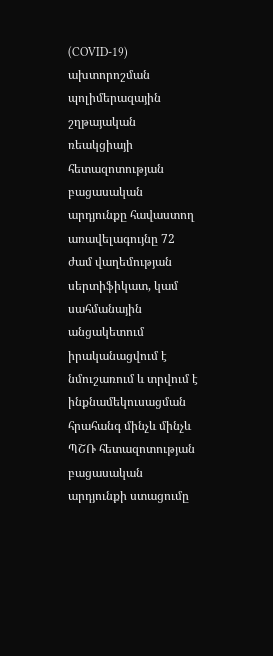(COVID-19) ախտորոշման պոլիմերազային շղթայական ռեակցիայի հետազոտության բացասական արդյունքը հավաստող առավելագույնը 72 ժամ վաղեմության սերտիֆիկատ, կամ սահմանային անցակետում իրականացվում է նմուշառում և տրվում է ինքնամեկուսացման հրահանգ մինչև մինչև ՊՇՌ հետազոտության բացասական արդյունքի ստացումը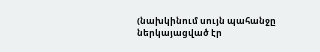(նախկինում սույն պահանջը ներկայացված էր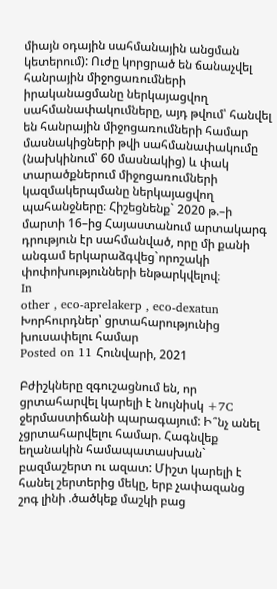միայն օդային սահմանային անցման կետերում): Ուժը կորցրած են ճանաչվել հանրային միջոցառումների իրականացմանը ներկայացվող սահմանափակումները, այդ թվում՝ հանվել են հանրային միջոցառումների համար մասնակիցների թվի սահմանափակումը (նախկինում՝ 60 մասնակից) և փակ տարածքներում միջոցառումների կազմակերպմանը ներկայացվող պահանջները։ Հիշեցնենք` 2020 թ.–ի մարտի 16–ից Հայաստանում արտակարգ դրություն էր սահմանված, որը մի քանի անգամ երկարաձգվեց`որոշակի փոփոխությունների ենթարկվելով։
In
other , eco-aprelakerp , eco-dexatun
Խորհուրդներ՝ ցրտահարությունից խուսափելու համար
Posted on 11 Հունվարի, 2021

Բժիշկները զգուշացնում են, որ ցրտահարվել կարելի է նույնիսկ +7C ջերմաստիճանի պարագայում: Ի՞նչ անել չցրտահարվելու համար. Հագնվեք եղանակին համապատասխան` բազմաշերտ ու ազատ: Միշտ կարելի է հանել շերտերից մեկը, երբ չափազանց շոգ լինի .ծածկեք մաշկի բաց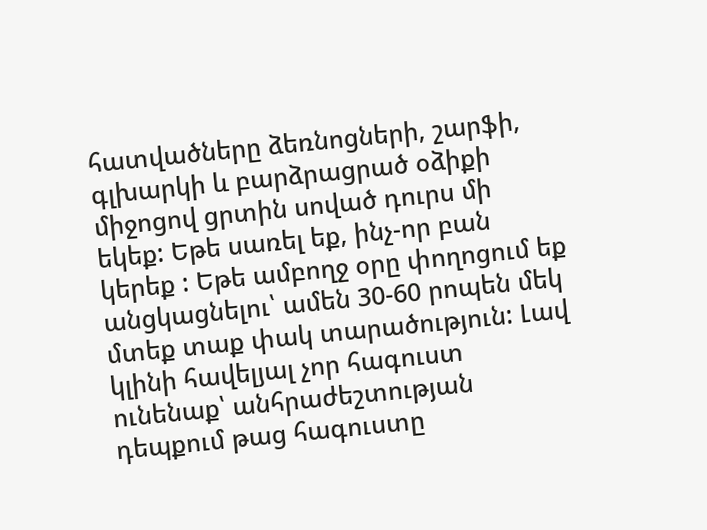հատվածները ձեռնոցների, շարֆի, գլխարկի և բարձրացրած օձիքի միջոցով ցրտին սոված դուրս մի եկեք: Եթե սառել եք, ինչ-որ բան կերեք : Եթե ամբողջ օրը փողոցում եք անցկացնելու՝ ամեն 30-60 րոպեն մեկ մտեք տաք փակ տարածություն: Լավ կլինի հավելյալ չոր հագուստ ունենաք՝ անհրաժեշտության դեպքում թաց հագուստը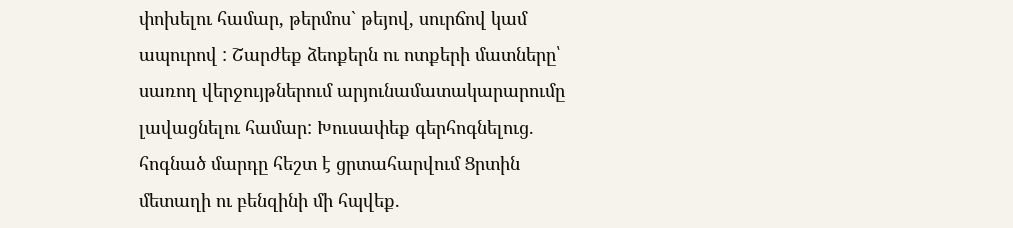փոխելու համար, թերմոս` թեյով, սուրճով կամ ապուրով : Շարժեք ձեոքերն ու ոտքերի մատները՝ սառող վերջույթներում արյունամատակարարումը լավացնելու համար: Խուսափեք գերհոգնելուց. հոգնած մարդը հեշտ է ցրտահարվում Ցրտին մետաղի ու բենզինի մի հպվեք.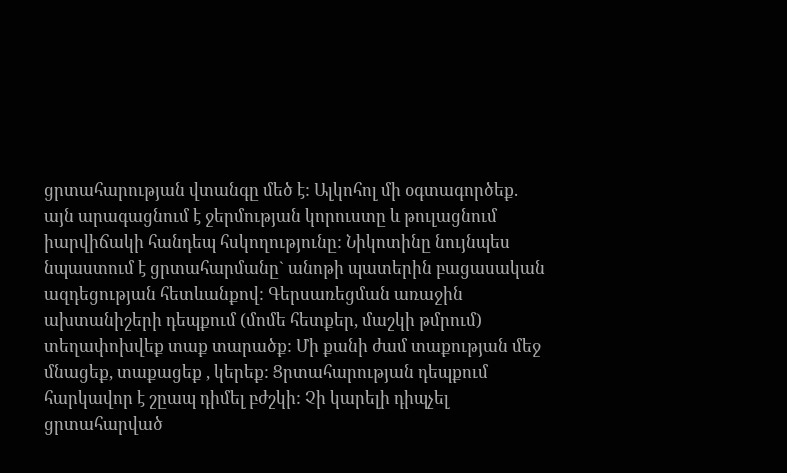ցրտահարության վտանգը մեծ է: Ալկոհոլ մի օգտագործեք. այն արագացնում է ջերմության կորուստը և թուլացնում իարվիճակի հանդեպ հսկողությունը: Նիկոտինը նույնպես նպաստում է ցրտահարմանը` անոթի պատերին բացասական ազդեցության հետևանքով: Գերսառեցման առաջին ախտանիշերի դեպքում (մոմե հետքեր, մաշկի թմրում) տեղափոխվեք տաք տարածք: Մի քանի ժամ տաքության մեջ մնացեք, տաքացեք , կերեք: Ցրտահարության դեպքում հարկավոր է շըապ դիմել բժշկի: Չի կարելի դիպչել ցրտահարված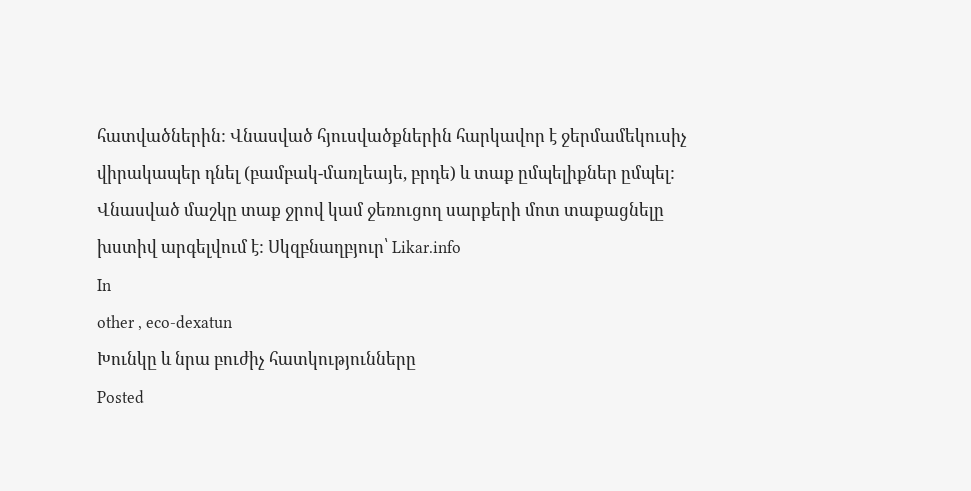հատվածներին: Վնասված հյուսվածքներին հարկավոր է ջերմամեկուսիչ վիրակապեր դնել (բամբակ-մառլեայե, բրդե) և տաք ըմպելիքներ ըմպել: Վնասված մաշկը տաք ջրով կամ ջեռուցող սարքերի մոտ տաքացնելը խստիվ արգելվում է: Սկզբնաղբյուր՝ Likar.info
In
other , eco-dexatun
Խունկը և նրա բուժիչ հատկությունները
Posted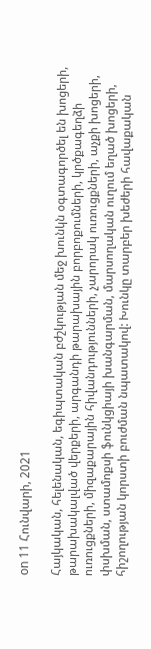on 11 Հունվարի, 2021

Հայկական, հելենական, եգիպտական բժշկության մեջ խունկն օգտագործել են խոցերի, թարախակալված վերքերի, արգանդի թարախային բորբոքումների, կրծքագեղձի ուռուցքների, միզաքարային հիվանդությունների, չարորակ ուռուցքների, աչքի խոցերի, փսխման, ստամոքսի ֆունկցիայի խանգարման, մարսողական ուղում եղած խոցերի, հիշողության կորստի բուժման նպատակով: Խունկը տարբեր խեժերի հավաքական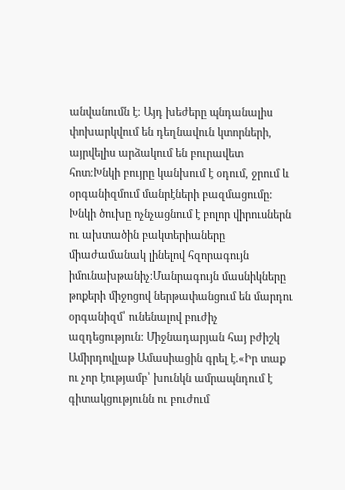անվանումն է։ Այդ խեժերը պնդանալիս փոխարկվում են դեղնավուն կտորների, այրվելիս արձակում են բուրավետ հոտ։Խնկի բույրը կանխում է օդում, ջրում և օրգանիզմում մանրէների բազմացումը: Խնկի ծուխը ոչնչացնում է բոլոր վիրուսներն ու ախտածին բակտերիաները միաժամանակ լինելով հզորագույն իմունախթանիչ։Մանրագույն մասնիկները թոքերի միջոցով ներթափանցում են մարդու օրգանիզմ՝ ունենալով բուժիչ ազդեցություն: Միջնադարյան հայ բժիշկ Ամիրդովլաթ Ամասիացին գրել է.«Իր տաք ու չոր էությամբ՝ խունկն ամրապնդում է գիտակցությունն ու բուժում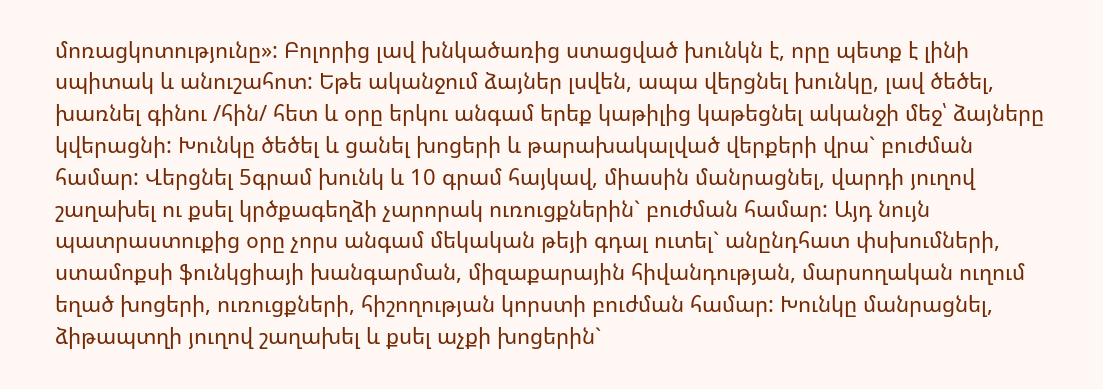մոռացկոտությունը»: Բոլորից լավ խնկածառից ստացված խունկն է, որը պետք է լինի սպիտակ և անուշահոտ: Եթե ականջում ձայներ լսվեն, ապա վերցնել խունկը, լավ ծեծել, խառնել գինու /հին/ հետ և օրը երկու անգամ երեք կաթիլից կաթեցնել ականջի մեջ՝ ձայները կվերացնի: Խունկը ծեծել և ցանել խոցերի և թարախակալված վերքերի վրա` բուժման համար: Վերցնել 5գրամ խունկ և 10 գրամ հայկավ, միասին մանրացնել, վարդի յուղով շաղախել ու քսել կրծքագեղձի չարորակ ուռուցքներին` բուժման համար: Այդ նույն պատրաստուքից օրը չորս անգամ մեկական թեյի գդալ ուտել` անընդհատ փսխումների, ստամոքսի ֆունկցիայի խանգարման, միզաքարային հիվանդության, մարսողական ուղում եղած խոցերի, ուռուցքների, հիշողության կորստի բուժման համար: Խունկը մանրացնել, ձիթապտղի յուղով շաղախել և քսել աչքի խոցերին`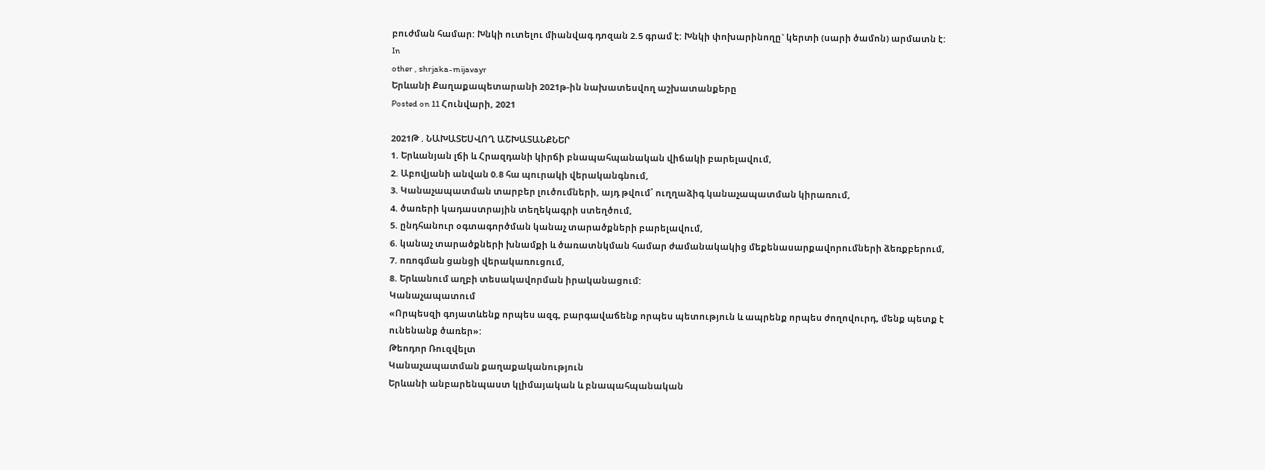բուժման համար: Խնկի ուտելու միանվագ դոզան 2.5 գրամ է: Խնկի փոխարինողը` կերտի (սարի ծամոն) արմատն է:
In
other , shrjaka-mijavayr
Երևանի Քաղաքապետարանի 2021թ-ին նախատեսվող աշխատանքերը
Posted on 11 Հունվարի, 2021

2021Թ . ՆԱԽԱՏԵՍՎՈՂ ԱՇԽԱՏԱՆՔՆԵՐ
1. Երևանյան լճի և Հրազդանի կիրճի բնապահպանական վիճակի բարելավում,
2. Աբովյանի անվան 0.8 հա պուրակի վերականգնում,
3. Կանաչապատման տարբեր լուծումների, այդ թվում՝ ուղղաձիգ կանաչապատման կիրառում,
4. ծառերի կադաստրային տեղեկագրի ստեղծում,
5. ընդհանուր օգտագործման կանաչ տարածքների բարելավում,
6. կանաչ տարածքների խնամքի և ծառատնկման համար ժամանակակից մեքենասարքավորումների ձեռքբերում,
7. ոռոգման ցանցի վերակառուցում,
8. Երևանում աղբի տեսակավորման իրականացում:
Կանաչապատում
«Որպեսզի գոյատևենք որպես ազգ, բարգավաճենք որպես պետություն և ապրենք որպես ժողովուրդ, մենք պետք է ունենանք ծառեր»:
Թեոդոր Ռուզվելտ
Կանաչապատման քաղաքականություն
Երևանի անբարենպաստ կլիմայական և բնապահպանական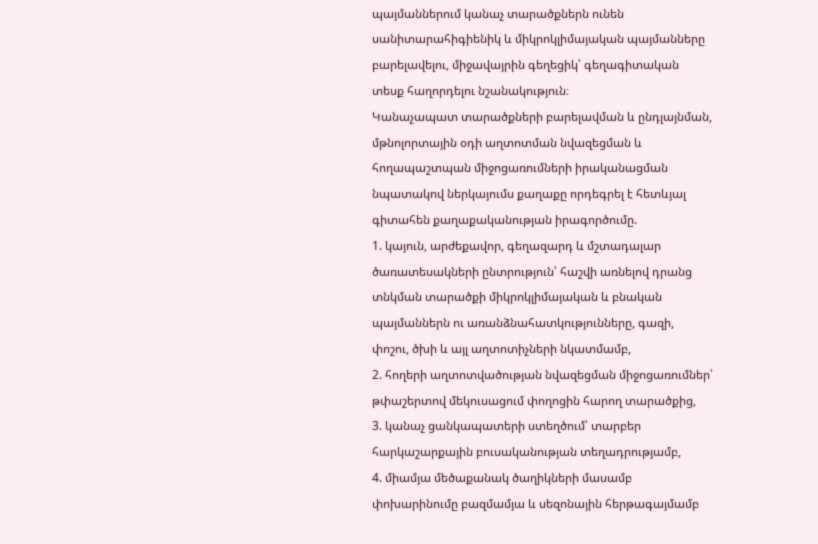պայմաններում կանաչ տարածքներն ունեն սանիտարահիգիենիկ և միկրոկլիմայական պայմանները բարելավելու, միջավայրին գեղեցիկ՝ գեղագիտական տեսք հաղորդելու նշանակություն։
Կանաչապատ տարածքների բարելավման և ընդլայնման, մթնոլորտային օդի աղտոտման նվազեցման և հողապաշտպան միջոցառումների իրականացման նպատակով ներկայումս քաղաքը որդեգրել է հետևյալ գիտահեն քաղաքականության իրագործումը.
1. կայուն, արժեքավոր, գեղազարդ և մշտադալար ծառատեսակների ընտրություն՝ հաշվի առնելով դրանց տնկման տարածքի միկրոկլիմայական և բնական պայմաններն ու առանձնահատկությունները, գազի, փոշու, ծխի և այլ աղտոտիչների նկատմամբ,
2. հողերի աղտոտվածության նվազեցման միջոցառումներ՝ թփաշերտով մեկուսացում փողոցին հարող տարածքից,
3. կանաչ ցանկապատերի ստեղծում՝ տարբեր հարկաշարքային բուսականության տեղադրությամբ,
4. միամյա մեծաքանակ ծաղիկների մասամբ փոխարինումը բազմամյա և սեզոնային հերթագայմամբ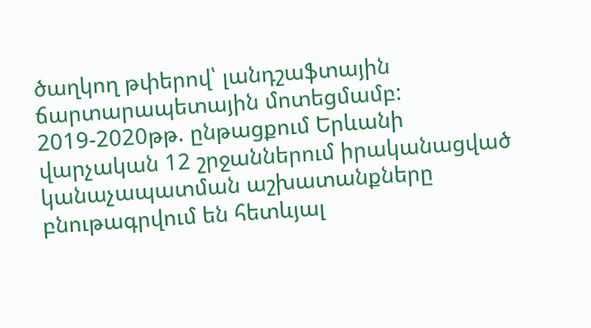ծաղկող թփերով՝ լանդշաֆտային ճարտարապետային մոտեցմամբ:
2019-2020թթ. ընթացքում Երևանի վարչական 12 շրջաններում իրականացված կանաչապատման աշխատանքները բնութագրվում են հետևյալ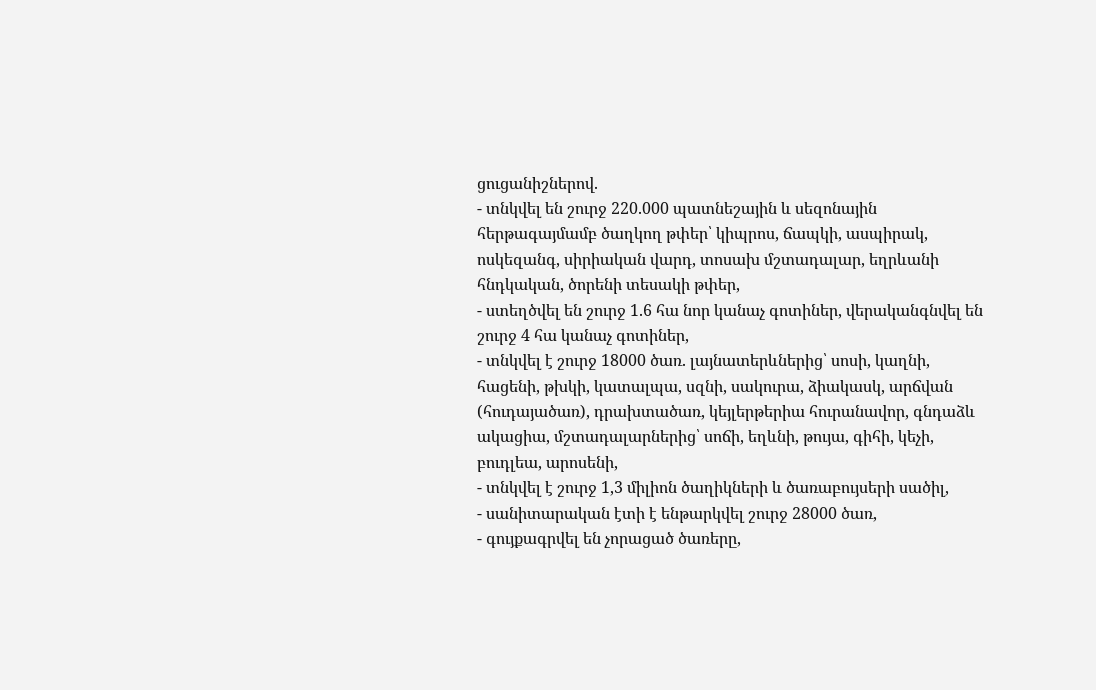ցուցանիշներով.
- տնկվել են շուրջ 220.000 պատնեշային և սեզոնային հերթագայմամբ ծաղկող թփեր՝ կիպրոս, ճապկի, ասպիրակ, ոսկեզանգ, սիրիական վարդ, տոսախ մշտադալար, եղրևանի հնդկական, ծորենի տեսակի թփեր,
- ստեղծվել են շուրջ 1.6 հա նոր կանաչ գոտիներ, վերականգնվել են շուրջ 4 հա կանաչ գոտիներ,
- տնկվել է շուրջ 18000 ծառ. լայնատերևներից՝ սոսի, կաղնի, հացենի, թխկի, կատալպա, սզնի, սակուրա, ձիակասկ, արճվան (հուդայածառ), դրախտածառ, կեյլերթերիա հուրանավոր, գնդաձև ակացիա, մշտադալարներից՝ սոճի, եղևնի, թույա, գիհի, կեչի, բուդլեա, արոսենի,
- տնկվել է շուրջ 1,3 միլիոն ծաղիկների և ծառաբույսերի սածիլ,
- սանիտարական էտի է ենթարկվել շուրջ 28000 ծառ,
- գույքագրվել են չորացած ծառերը,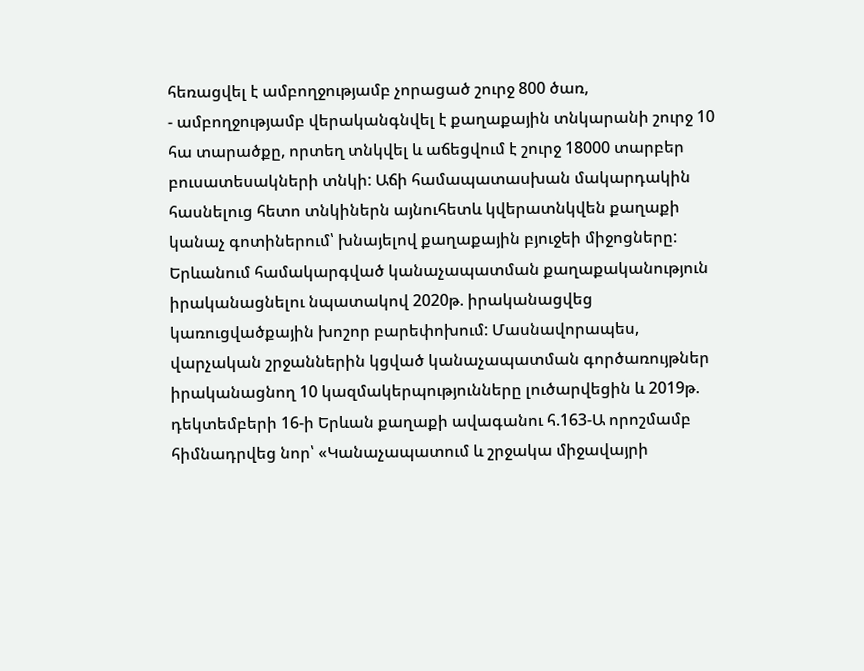հեռացվել է ամբողջությամբ չորացած շուրջ 800 ծառ,
- ամբողջությամբ վերականգնվել է քաղաքային տնկարանի շուրջ 10 հա տարածքը, որտեղ տնկվել և աճեցվում է շուրջ 18000 տարբեր բուսատեսակների տնկի: Աճի համապատասխան մակարդակին հասնելուց հետո տնկիներն այնուհետև կվերատնկվեն քաղաքի կանաչ գոտիներում՝ խնայելով քաղաքային բյուջեի միջոցները:
Երևանում համակարգված կանաչապատման քաղաքականություն իրականացնելու նպատակով 2020թ. իրականացվեց կառուցվածքային խոշոր բարեփոխում: Մասնավորապես, վարչական շրջաններին կցված կանաչապատման գործառույթներ իրականացնող 10 կազմակերպությունները լուծարվեցին և 2019թ. դեկտեմբերի 16-ի Երևան քաղաքի ավագանու հ.163-Ա որոշմամբ հիմնադրվեց նոր՝ «Կանաչապատում և շրջակա միջավայրի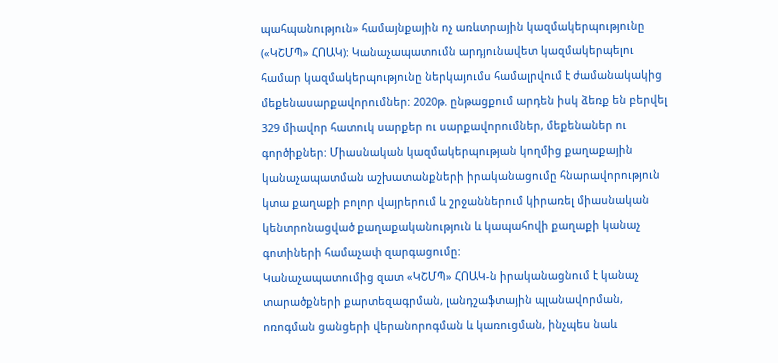պահպանություն» համայնքային ոչ առևտրային կազմակերպությունը («ԿՇՄՊ» ՀՈԱԿ): Կանաչապատումն արդյունավետ կազմակերպելու համար կազմակերպությունը ներկայումս համալրվում է ժամանակակից մեքենասարքավորումներ: 2020թ. ընթացքում արդեն իսկ ձեռք են բերվել 329 միավոր հատուկ սարքեր ու սարքավորումներ, մեքենաներ ու գործիքներ: Միասնական կազմակերպության կողմից քաղաքային կանաչապատման աշխատանքների իրականացումը հնարավորություն կտա քաղաքի բոլոր վայրերում և շրջաններում կիրառել միասնական կենտրոնացված քաղաքականություն և կապահովի քաղաքի կանաչ գոտիների համաչափ զարգացումը:
Կանաչապատումից զատ «ԿՇՄՊ» ՀՈԱԿ-ն իրականացնում է կանաչ տարածքների քարտեզագրման, լանդշաֆտային պլանավորման, ոռոգման ցանցերի վերանորոգման և կառուցման, ինչպես նաև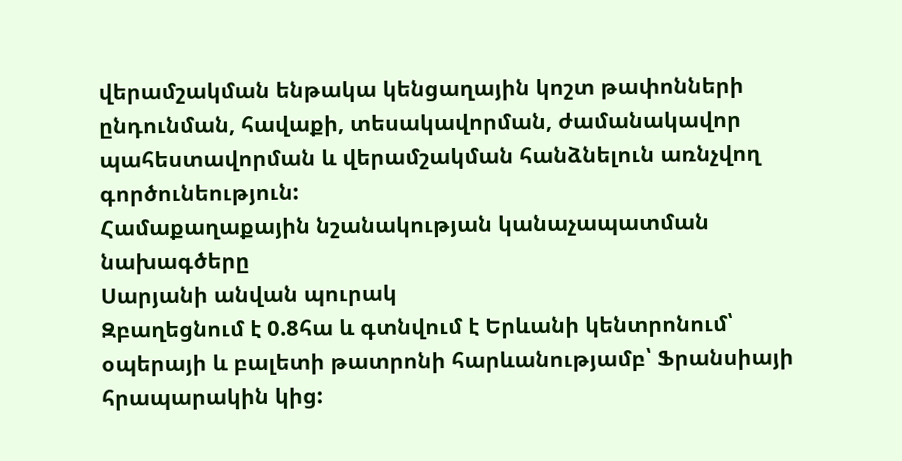վերամշակման ենթակա կենցաղային կոշտ թափոնների ընդունման, հավաքի, տեսակավորման, ժամանակավոր պահեստավորման և վերամշակման հանձնելուն առնչվող գործունեություն:
Համաքաղաքային նշանակության կանաչապատման նախագծերը
Սարյանի անվան պուրակ
Զբաղեցնում է 0.8հա և գտնվում է Երևանի կենտրոնում՝ օպերայի և բալետի թատրոնի հարևանությամբ՝ Ֆրանսիայի հրապարակին կից: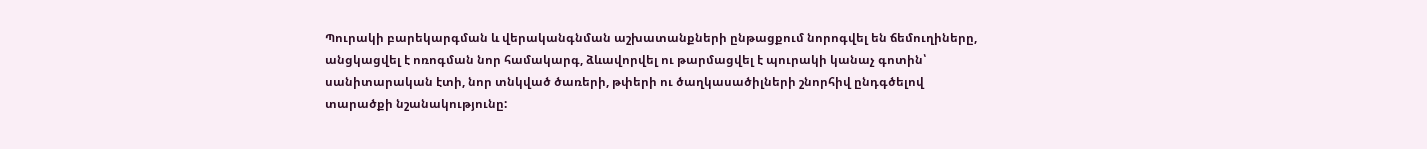Պուրակի բարեկարգման և վերականգնման աշխատանքների ընթացքում նորոգվել են ճեմուղիները, անցկացվել է ոռոգման նոր համակարգ, ձևավորվել ու թարմացվել է պուրակի կանաչ գոտին՝ սանիտարական էտի, նոր տնկված ծառերի, թփերի ու ծաղկասածիլների շնորհիվ ընդգծելով տարածքի նշանակությունը: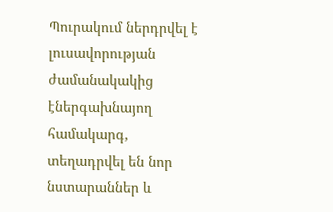Պուրակում ներդրվել է լուսավորության ժամանակակից էներգախնայող համակարգ, տեղադրվել են նոր նստարաններ և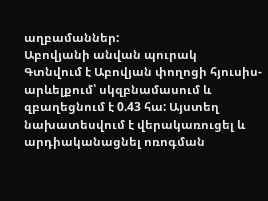աղբամաններ:
Աբովյանի անվան պուրակ
Գտնվում է Աբովյան փողոցի հյուսիս-արևելքում՝ սկզբնամասում և զբաղեցնում է 0.43 հա: Այստեղ նախատեսվում է վերակառուցել և արդիականացնել ոռոգման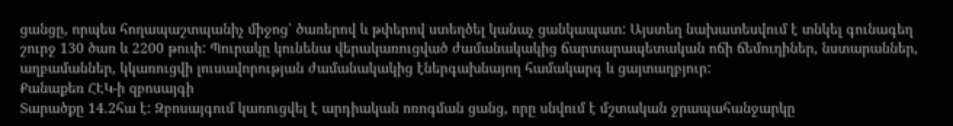ցանցը, որպես հողապաշտպանիչ միջոց՝ ծառերով և թփերով ստեղծել կանաչ ցանկապատ: Այստեղ նախատեսվում է տնկել գունագեղ շուրջ 130 ծառ և 2200 թուփ: Պուրակը կունենա վերակառուցված ժամանակակից ճարտարապետական ոճի ճեմուղիներ, նստարաններ, աղբամաններ, կկառուցվի լուսավորության ժամանակակից էներգախնայող համակարգ և ցայտաղբյուր:
Քանաքեռ ՀԷԿ-ի զբոսայգի
Տարածքը 14.2հա է: Զբոսայգում կառուցվել է արդիական ոռոգման ցանց, որը սնվում է մշտական ջրապահանջարկը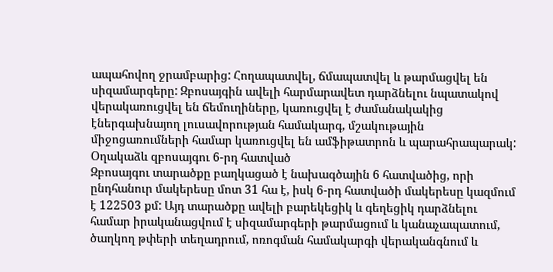ապահովող ջրամբարից: Հողապատվել, ճմապատվել և թարմացվել են սիզամարգերը: Զբոսայգին ավելի հարմարավետ դարձնելու նպատակով վերակառուցվել են ճեմուղիները, կառուցվել է ժամանակակից էներգախնայող լուսավորության համակարգ, մշակութային միջոցառումների համար կառուցվել են ամֆիթատրոն և պարահրապարակ:
Օղակաձև զբոսայգու 6-րդ հատված
Զբոսայգու տարածքը բաղկացած է նախագծային 6 հատվածից, որի ընդհանուր մակերեսը մոտ 31 հա է, իսկ 6-րդ հատվածի մակերեսը կազմում է 122503 քմ: Այդ տարածքը ավելի բարեկեցիկ և գեղեցիկ դարձնելու համար իրականացվում է սիզամարգերի թարմացում և կանաչապատում, ծաղկող թփերի տեղադրում, ոռոգման համակարգի վերականգնում և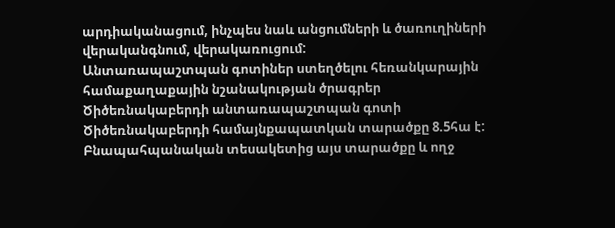արդիականացում, ինչպես նաև անցումների և ծառուղիների վերականգնում, վերակառուցում:
Անտառապաշտպան գոտիներ ստեղծելու հեռանկարային համաքաղաքային նշանակության ծրագրեր
Ծիծեռնակաբերդի անտառապաշտպան գոտի
Ծիծեռնակաբերդի համայնքապատկան տարածքը 8.5հա է: Բնապահպանական տեսակետից այս տարածքը և ողջ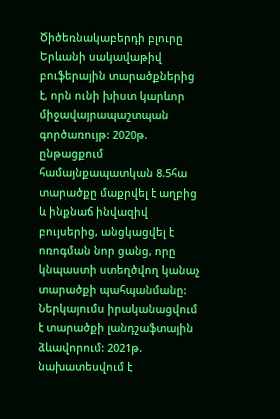Ծիծեռնակաբերդի բլուրը Երևանի սակավաթիվ բուֆերային տարածքներից է, որն ունի խիստ կարևոր միջավայրապաշտպան գործառույթ: 2020թ. ընթացքում համայնքապատկան 8.5հա տարածքը մաքրվել է աղբից և ինքնաճ ինվազիվ բույսերից, անցկացվել է ոռոգման նոր ցանց, որը կնպաստի ստեղծվող կանաչ տարածքի պահպանմանը: Ներկայումս իրականացվում է տարածքի լանդշաֆտային ձևավորում: 2021թ. նախատեսվում է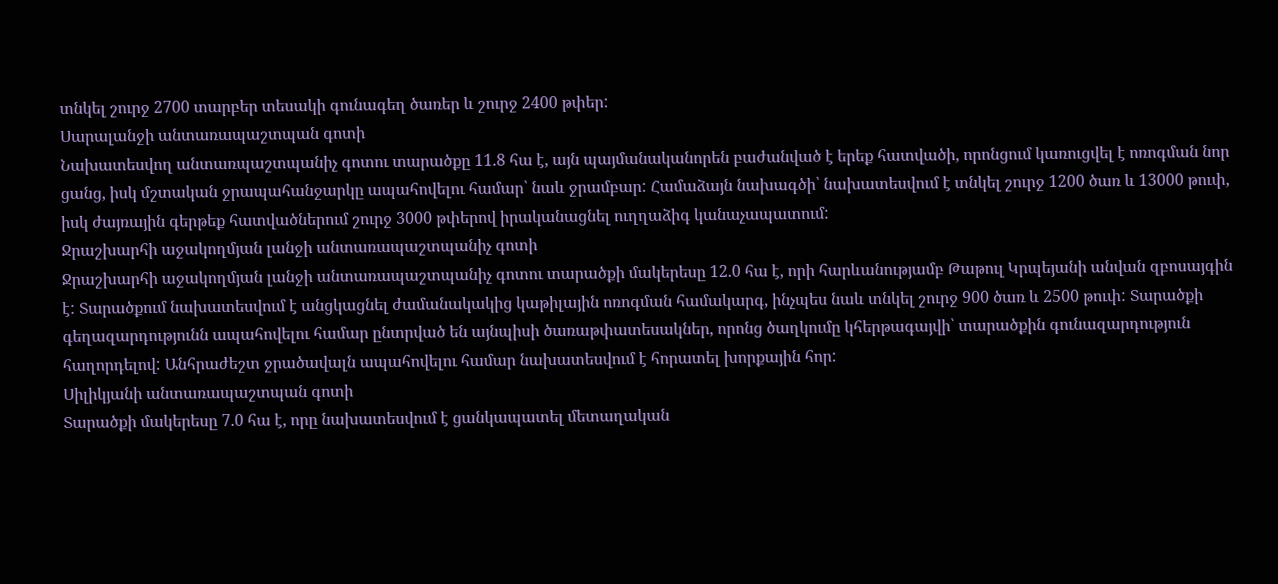տնկել շուրջ 2700 տարբեր տեսակի գունագեղ ծառեր և շուրջ 2400 թփեր:
Սարալանջի անտառապաշտպան գոտի
Նախատեսվող անտառպաշտպանիչ գոտու տարածքը 11.8 հա է, այն պայմանականորեն բաժանված է երեք հատվածի, որոնցում կառուցվել է ոռոգման նոր ցանց, իսկ մշտական ջրապահանջարկը ապահովելու համար՝ նաև ջրամբար: Համաձայն նախագծի՝ նախատեսվում է տնկել շուրջ 1200 ծառ և 13000 թուփ, իսկ ժայռային գերթեք հատվածներում շուրջ 3000 թփերով իրականացնել ուղղաձիգ կանաչապատում:
Ջրաշխարհի աջակողմյան լանջի անտառապաշտպանիչ գոտի
Ջրաշխարհի աջակողմյան լանջի անտառապաշտպանիչ գոտու տարածքի մակերեսը 12.0 հա է, որի հարևանությամբ Թաթուլ Կրպեյանի անվան զբոսայգին է: Տարածքում նախատեսվում է անցկացնել ժամանակակից կաթիլային ոռոգման համակարգ, ինչպես նաև տնկել շուրջ 900 ծառ և 2500 թուփ: Տարածքի գեղազարդությունն ապահովելու համար ընտրված են այնպիսի ծառաթփատեսակներ, որոնց ծաղկումը կհերթագայվի՝ տարածքին գունազարդություն հաղորդելով: Անհրաժեշտ ջրածավալն ապահովելու համար նախատեսվում է հորատել խորքային հոր:
Սիլիկյանի անտառապաշտպան գոտի
Տարածքի մակերեսը 7.0 հա է, որը նախատեսվում է ցանկապատել մետաղական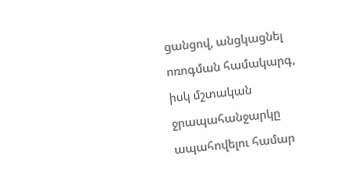ցանցով, անցկացնել ոռոգման համակարգ, իսկ մշտական ջրապահանջարկը ապահովելու համար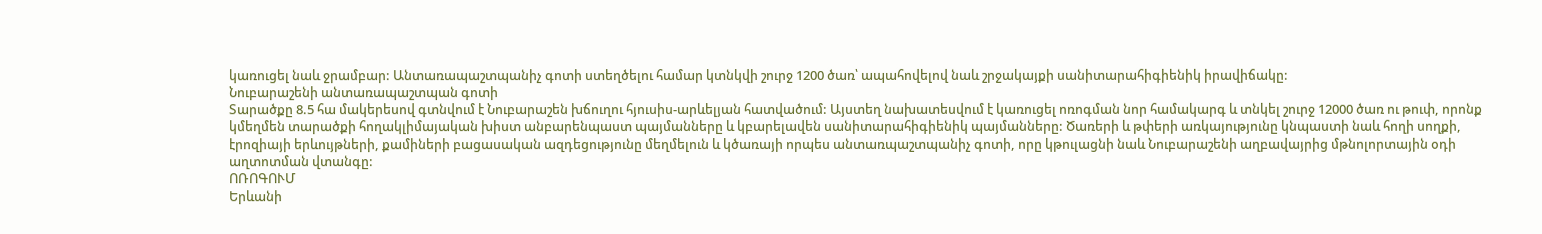կառուցել նաև ջրամբար: Անտառապաշտպանիչ գոտի ստեղծելու համար կտնկվի շուրջ 1200 ծառ՝ ապահովելով նաև շրջակայքի սանիտարահիգիենիկ իրավիճակը:
Նուբարաշենի անտառապաշտպան գոտի
Տարածքը 8.5 հա մակերեսով գտնվում է Նուբարաշեն խճուղու հյուսիս-արևելյան հատվածում: Այստեղ նախատեսվում է կառուցել ոռոգման նոր համակարգ և տնկել շուրջ 12000 ծառ ու թուփ, որոնք կմեղմեն տարածքի հողակլիմայական խիստ անբարենպաստ պայմանները և կբարելավեն սանիտարահիգիենիկ պայմանները: Ծառերի և թփերի առկայությունը կնպաստի նաև հողի սողքի, էրոզիայի երևույթների, քամիների բացասական ազդեցությունը մեղմելուն և կծառայի որպես անտառպաշտպանիչ գոտի, որը կթուլացնի նաև Նուբարաշենի աղբավայրից մթնոլորտային օդի աղտոտման վտանգը:
ՈՌՈԳՈՒՄ
Երևանի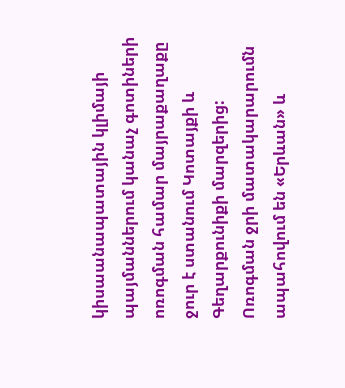կիսաանապատային կլիմայի պայմաններում կանաչ գոտիների ոռոգման համար մայրաքաղաքը ջուր է ստանում Կոտայքի և Գեղարքունիքի մարզերից: Ոռոգման ջրի մատակարարումն ապահովում են «Երևան» և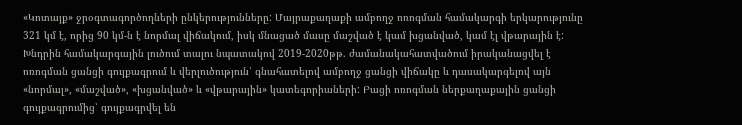«Կոտայք» ջրօգտագործողների ընկերությունները: Մայրաքաղաքի ամբողջ ոռոգման համակարգի երկարությունը 321 կմ է, որից 90 կմ-ն է նորմալ վիճակում, իսկ մնացած մասը մաշված է կամ խցանված, կամ էլ վթարային է: Խնդրին համակարգային լուծում տալու նպատակով 2019-2020թթ. ժամանակահատվածում իրականացվել է ոռոգման ցանցի գույքագրում և վերլուծություն՝ գնահատելով ամբողջ ցանցի վիճակը և դասակարգելով այն «նորմալ», «մաշված», «խցանված» և «վթարային» կատեգորիաների: Բացի ոռոգման ներքաղաքային ցանցի գույքագրումից՝ գույքագրվել են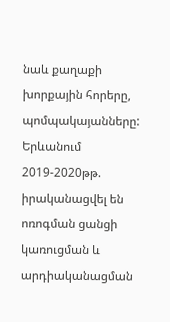նաև քաղաքի խորքային հորերը, պոմպակայանները:
Երևանում 2019-2020թթ. իրականացվել են ոռոգման ցանցի կառուցման և արդիականացման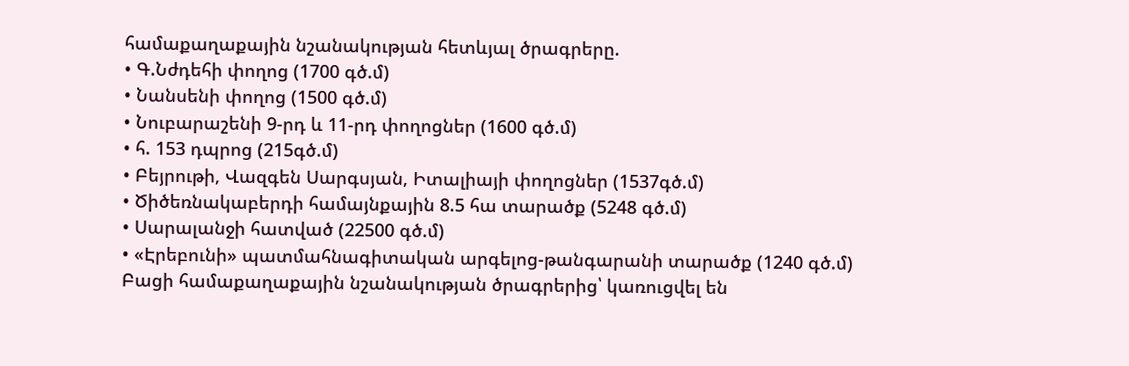համաքաղաքային նշանակության հետևյալ ծրագրերը.
• Գ.Նժդեհի փողոց (1700 գծ.մ)
• Նանսենի փողոց (1500 գծ.մ)
• Նուբարաշենի 9-րդ և 11-րդ փողոցներ (1600 գծ.մ)
• հ. 153 դպրոց (215գծ.մ)
• Բեյրութի, Վազգեն Սարգսյան, Իտալիայի փողոցներ (1537գծ.մ)
• Ծիծեռնակաբերդի համայնքային 8.5 հա տարածք (5248 գծ.մ)
• Սարալանջի հատված (22500 գծ.մ)
• «Էրեբունի» պատմահնագիտական արգելոց-թանգարանի տարածք (1240 գծ.մ)
Բացի համաքաղաքային նշանակության ծրագրերից՝ կառուցվել են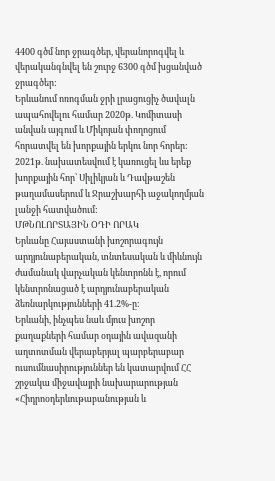4400 գծմ նոր ջրագծեր, վերանորոգվել և վերականգնվել են շուրջ 6300 գծմ խցանված ջրագծեր:
Երևանում ոռոգման ջրի լրացուցիչ ծավալն ապահովելու համար 2020թ. Կոմիտասի անվան այգում և Միկոյան փողոցում հորատվել են խորքային երկու նոր հորեր: 2021թ. նախատեսվում է կառուցել ևս երեք խորքային հոր՝ Սիլիկյան և Դավթաշեն թաղամասերում և Ջրաշխարհի աջակողմյան լանջի հատվածում:
ՄԹՆՈԼՈՐՏԱՅԻՆ ՕԴԻ ՈՐԱԿ
Երևանը Հայաստանի խոշորագույն արդյունաբերական, տնտեսական և միևնույն ժամանակ վարչական կենտրոնն է, որում կենտրոնացած է արդյունաբերական ձեռնարկությունների 41.2%-ը:
Երևանի, ինչպես նաև մյուս խոշոր քաղաքների համար օդային ավազանի աղտոտման վերաբերյալ պարբերաբար ուսումնասիրություններ են կատարվում ՀՀ շրջակա միջավայրի նախարարության «Հիդրոօդերևութաբանության և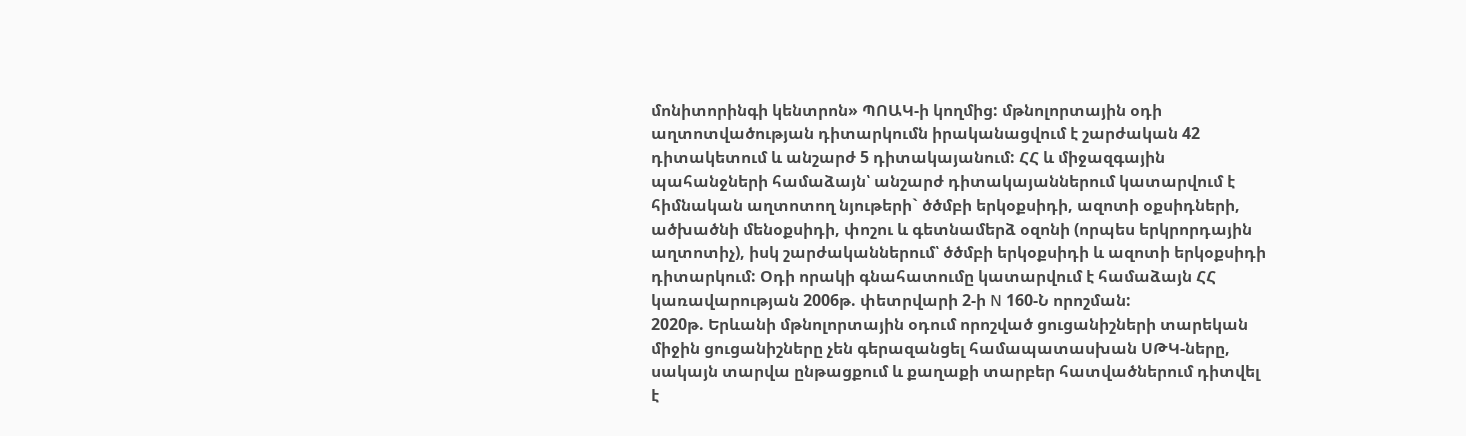մոնիտորինգի կենտրոն» ՊՈԱԿ-ի կողմից: մթնոլորտային օդի աղտոտվածության դիտարկումն իրականացվում է շարժական 42 դիտակետում և անշարժ 5 դիտակայանում: ՀՀ և միջազգային պահանջների համաձայն՝ անշարժ դիտակայաններում կատարվում է հիմնական աղտոտող նյութերի` ծծմբի երկօքսիդի, ազոտի օքսիդների, ածխածնի մենօքսիդի, փոշու և գետնամերձ օզոնի (որպես երկրորդային աղտոտիչ), իսկ շարժականներում՝ ծծմբի երկօքսիդի և ազոտի երկօքսիդի դիտարկում: Օդի որակի գնահատումը կատարվում է համաձայն ՀՀ կառավարության 2006թ. փետրվարի 2-ի N 160-Ն որոշման:
2020թ. Երևանի մթնոլորտային օդում որոշված ցուցանիշների տարեկան միջին ցուցանիշները չեն գերազանցել համապատասխան ՍԹԿ-ները, սակայն տարվա ընթացքում և քաղաքի տարբեր հատվածներում դիտվել է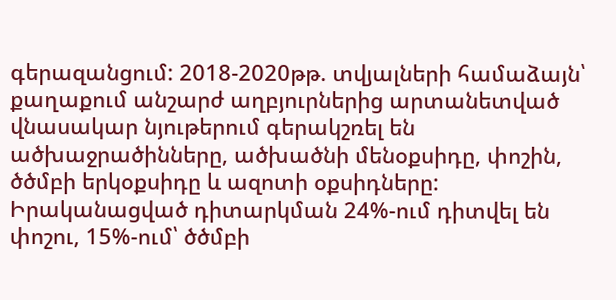գերազանցում: 2018-2020թթ. տվյալների համաձայն՝ քաղաքում անշարժ աղբյուրներից արտանետված վնասակար նյութերում գերակշռել են ածխաջրածինները, ածխածնի մենօքսիդը, փոշին, ծծմբի երկօքսիդը և ազոտի օքսիդները: Իրականացված դիտարկման 24%-ում դիտվել են փոշու, 15%-ում՝ ծծմբի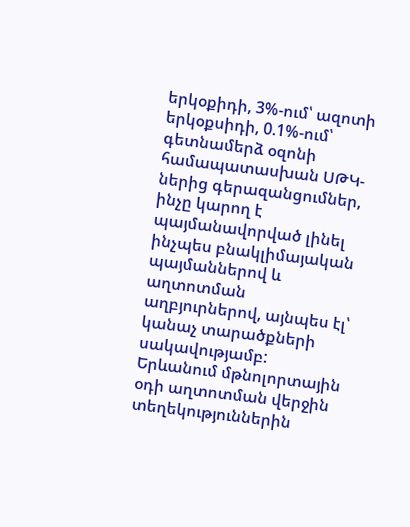երկօքիդի, 3%-ում՝ ազոտի երկօքսիդի, 0.1%-ում՝ գետնամերձ օզոնի համապատասխան ՍԹԿ-ներից գերազանցումներ, ինչը կարող է պայմանավորված լինել ինչպես բնակլիմայական պայմաններով և աղտոտման աղբյուրներով, այնպես էլ՝ կանաչ տարածքների սակավությամբ:
Երևանում մթնոլորտային օդի աղտոտման վերջին տեղեկություններին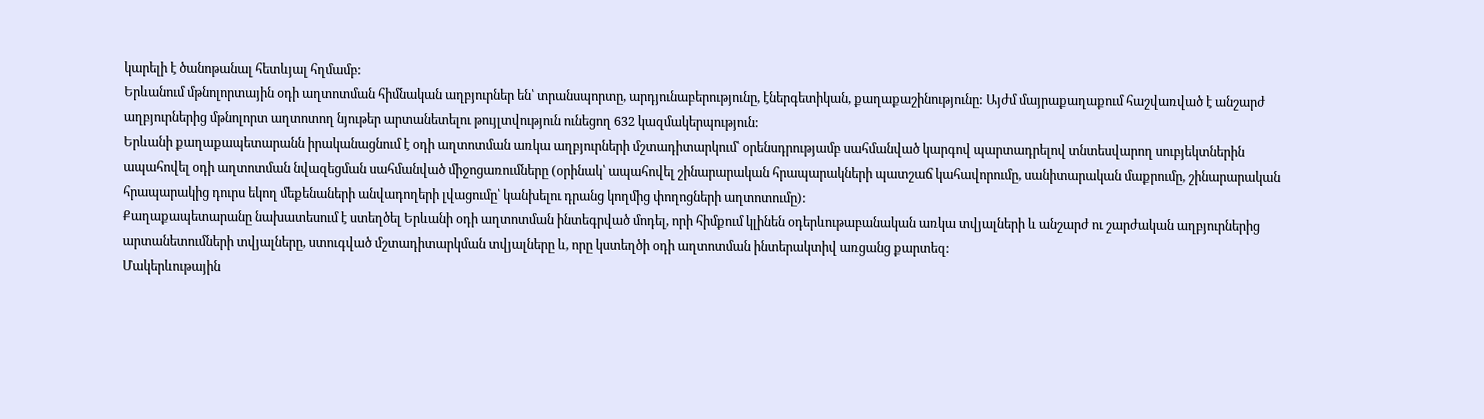կարելի է ծանոթանալ հետևյալ հղմամբ:
Երևանում մթնոլորտային օդի աղտոտման հիմնական աղբյուրներ են՝ տրանսպորտը, արդյունաբերությունը, էներգետիկան, քաղաքաշինությունը: Այժմ մայրաքաղաքում հաշվառված է անշարժ աղբյուրներից մթնոլորտ աղտոտող նյութեր արտանետելու թույլտվություն ունեցող 632 կազմակերպություն:
Երևանի քաղաքապետարանն իրականացնում է օդի աղտոտման առկա աղբյուրների մշտադիտարկում՝ օրենսդրությամբ սահմանված կարգով պարտադրելով տնտեսվարող սուբյեկտներին ապահովել օդի աղտոտման նվազեցման սահմանված միջոցառումները (օրինակ՝ ապահովել շինարարական հրապարակների պատշաճ կահավորումը, սանիտարական մաքրումը, շինարարական հրապարակից դուրս եկող մեքենաների անվադողերի լվացումը՝ կանխելու դրանց կողմից փողոցների աղտոտումը):
Քաղաքապետարանը նախատեսում է ստեղծել Երևանի օդի աղտոտման ինտեգրված մոդել, որի հիմքում կլինեն օդերևութաբանական առկա տվյալների և անշարժ ու շարժական աղբյուրներից արտանետումների տվյալները, ստուգված մշտադիտարկման տվյալները և, որը կստեղծի օդի աղտոտման ինտերակտիվ առցանց քարտեզ:
Մակերևութային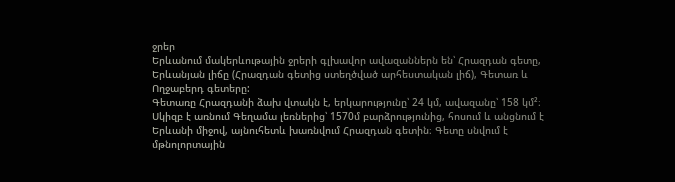ջրեր
Երևանում մակերևութային ջրերի գլխավոր ավազաններն են՝ Հրազդան գետը, Երևանյան լիճը (Հրազդան գետից ստեղծված արհեստական լիճ), Գետառ և Ողջաբերդ գետերը:
Գետառը Հրազդանի ձախ վտակն է, երկարությունը՝ 24 կմ, ավազանը՝ 158 կմ²։ Սկիզբ է առնում Գեղամա լեռներից՝ 1570մ բարձրությունից, հոսում և անցնում է Երևանի միջով, այնուհետև խառնվում Հրազդան գետին։ Գետը սնվում է մթնոլորտային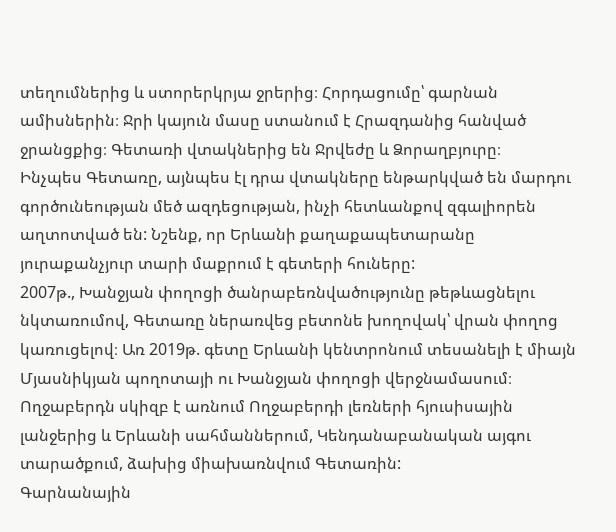տեղումներից և ստորերկրյա ջրերից։ Հորդացումը՝ գարնան ամիսներին։ Ջրի կայուն մասը ստանում է Հրազդանից հանված ջրանցքից։ Գետառի վտակներից են Ջրվեժը և Ձորաղբյուրը։
Ինչպես Գետառը, այնպես էլ դրա վտակները ենթարկված են մարդու գործունեության մեծ ազդեցության, ինչի հետևանքով զգալիորեն աղտոտված են: Նշենք, որ Երևանի քաղաքապետարանը յուրաքանչյուր տարի մաքրում է գետերի հուները:
2007թ., Խանջյան փողոցի ծանրաբեռնվածությունը թեթևացնելու նկտառումով, Գետառը ներառվեց բետոնե խողովակ՝ վրան փողոց կառուցելով։ Առ 2019թ. գետը Երևանի կենտրոնում տեսանելի է միայն Մյասնիկյան պողոտայի ու Խանջյան փողոցի վերջնամասում։
Ողջաբերդն սկիզբ է առնում Ողջաբերդի լեռների հյուսիսային լանջերից և Երևանի սահմաններում, Կենդանաբանական այգու տարածքում, ձախից միախառնվում Գետառին:
Գարնանային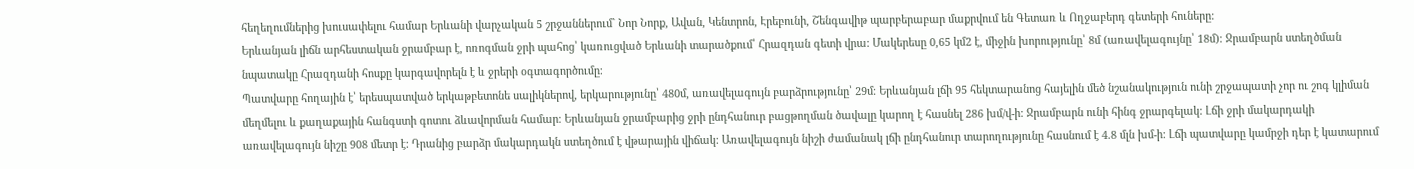հեղեղումներից խուսափելու համար Երևանի վարչական 5 շրջաններում` Նոր Նորք, Ավան, Կենտրոն, Էրեբունի, Շենգավիթ պարբերաբար մաքրվում են Գետառ և Ողջաբերդ գետերի հուները:
Երևանյան լիճն արհեստական ջրամբար է, ոռոգման ջրի պահոց՝ կառուցված Երևանի տարածքում՝ Հրազդան գետի վրա: Մակերեսը 0,65 կմ2 է, միջին խորությունը՝ 8մ (առավելագույնը՝ 18մ)։ Ջրամբարն ստեղծման նպատակը Հրազդանի հոսքը կարգավորելն է և ջրերի օգտագործումը։
Պատվարը հողային է՝ երեսպատված երկաթբետոնե սալիկներով, երկարությունը՝ 480մ, առավելագույն բարձրությունը՝ 29մ։ Երևանյան լճի 95 հեկտարանոց հայելին մեծ նշանակություն ունի շրջապատի չոր ու շոգ կլիման մեղմելու և քաղաքային հանգստի գոտու ձևավորման համար։ Երևանյան ջրամբարից ջրի ընդհանուր բացթողման ծավալը կարող է հասնել 286 խմ/վ-ի: Ջրամբարն ունի հինգ ջրարգելակ: Լճի ջրի մակարդակի առավելագույն նիշը 908 մետր է: Դրանից բարձր մակարդակն ստեղծում է վթարային վիճակ: Առավելագույն նիշի ժամանակ լճի ընդհանուր տարողությունը հասնում է 4.8 մլն խմ-ի: Լճի պատվարը կամրջի դեր է կատարում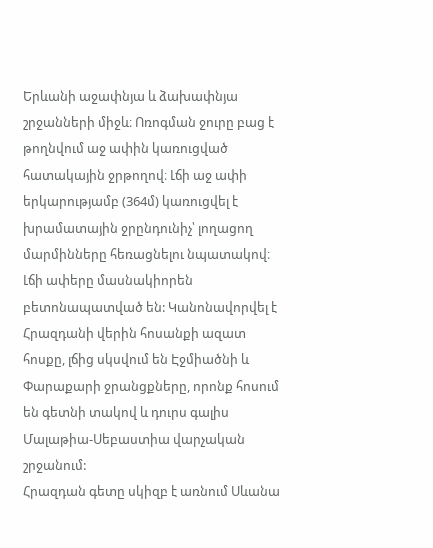Երևանի աջափնյա և ձախափնյա շրջանների միջև։ Ոռոգման ջուրը բաց է թողնվում աջ ափին կառուցված հատակային ջրթողով։ Լճի աջ ափի երկարությամբ (364մ) կառուցվել է խրամատային ջրընդունիչ՝ լողացող մարմինները հեռացնելու նպատակով։ Լճի ափերը մասնակիորեն բետոնապատված են: Կանոնավորվել է Հրազդանի վերին հոսանքի ազատ հոսքը, լճից սկսվում են Էջմիածնի և Փարաքարի ջրանցքները, որոնք հոսում են գետնի տակով և դուրս գալիս Մալաթիա-Սեբաստիա վարչական շրջանում:
Հրազդան գետը սկիզբ է առնում Սևանա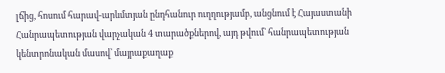լճից, հոսում հարավ-արևմտյան ընդհանուր ուղղությամբ, անցնում է Հայաստանի Հանրապետության վարչական 4 տարածքներով, այդ թվում` հանրապետության կենտրոնական մասով՝ մայրաքաղաք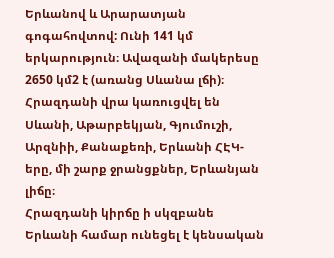Երևանով և Արարատյան գոգահովտով: Ունի 141 կմ երկարություն։ Ավազանի մակերեսը 2650 կմ2 է (առանց Սևանա լճի)։ Հրազդանի վրա կառուցվել են Սևանի, Աթարբեկյան, Գյումուշի, Արզնիի, Քանաքեռի, Երևանի ՀԷԿ-երը, մի շարք ջրանցքներ, Երևանյան լիճը։
Հրազդանի կիրճը ի սկզբանե Երևանի համար ունեցել է կենսական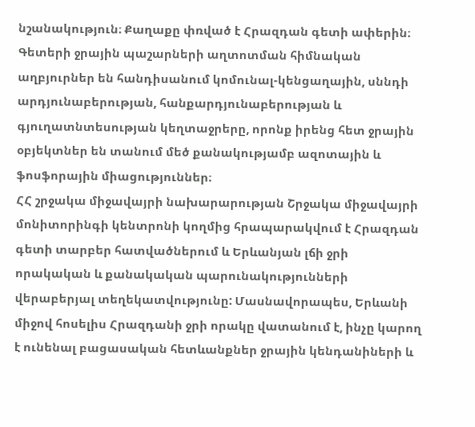նշանակություն։ Քաղաքը փռված է Հրազդան գետի ափերին։
Գետերի ջրային պաշարների աղտոտման հիմնական աղբյուրներ են հանդիսանում կոմունալ-կենցաղային, սննդի արդյունաբերության, հանքարդյունաբերության և գյուղատնտեսության կեղտաջրերը, որոնք իրենց հետ ջրային օբյեկտներ են տանում մեծ քանակությամբ ազոտային և ֆոսֆորային միացություններ։
ՀՀ շրջակա միջավայրի նախարարության Շրջակա միջավայրի մոնիտորինգի կենտրոնի կողմից հրապարակվում է Հրազդան գետի տարբեր հատվածներում և Երևանյան լճի ջրի որակական և քանակական պարունակությունների վերաբերյալ տեղեկատվությունը: Մասնավորապես, Երևանի միջով հոսելիս Հրազդանի ջրի որակը վատանում է, ինչը կարող է ունենալ բացասական հետևանքներ ջրային կենդանիների և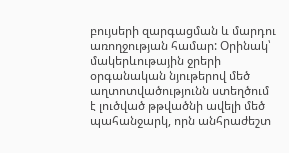բույսերի զարգացման և մարդու առողջության համար: Օրինակ՝ մակերևութային ջրերի օրգանական նյութերով մեծ աղտոտվածությունն ստեղծում է լուծված թթվածնի ավելի մեծ պահանջարկ, որն անհրաժեշտ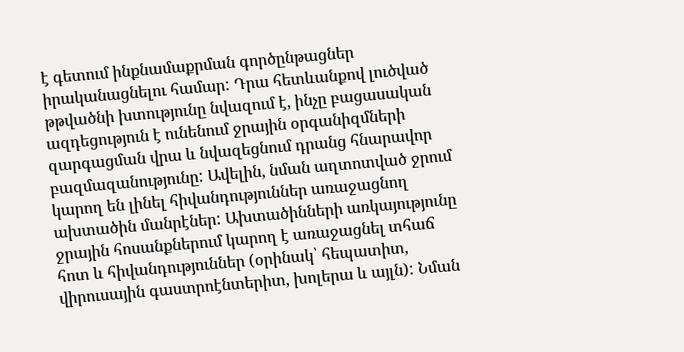է գետում ինքնամաքրման գործընթացներ իրականացնելու համար: Դրա հետևանքով լուծված թթվածնի խտությունը նվազում է, ինչը բացասական ազդեցություն է ունենում ջրային օրգանիզմների զարգացման վրա և նվազեցնում դրանց հնարավոր բազմազանությունը: Ավելին, նման աղտոտված ջրում կարող են լինել հիվանդություններ առաջացնող ախտածին մանրէներ: Ախտածինների առկայությունը ջրային հոսանքներում կարող է առաջացնել տհաճ հոտ և հիվանդություններ (օրինակ՝ հեպատիտ, վիրուսային գաստրոէնտերիտ, խոլերա և այլն): Նման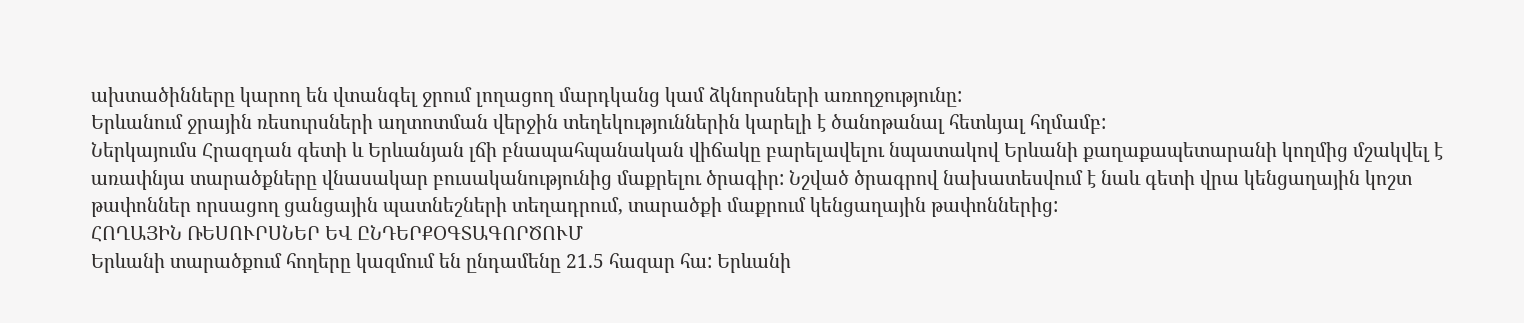ախտածինները կարող են վտանգել ջրում լողացող մարդկանց կամ ձկնորսների առողջությունը:
Երևանում ջրային ռեսուրսների աղտոտման վերջին տեղեկություններին կարելի է ծանոթանալ հետևյալ հղմամբ:
Ներկայումս Հրազդան գետի և Երևանյան լճի բնապահպանական վիճակը բարելավելու նպատակով Երևանի քաղաքապետարանի կողմից մշակվել է առափնյա տարածքները վնասակար բուսականությունից մաքրելու ծրագիր: Նշված ծրագրով նախատեսվում է նաև գետի վրա կենցաղային կոշտ թափոններ որսացող ցանցային պատնեշների տեղադրում, տարածքի մաքրում կենցաղային թափոններից:
ՀՈՂԱՅԻՆ ՌԵՍՈՒՐՍՆԵՐ ԵՎ ԸՆԴԵՐՔՕԳՏԱԳՈՐԾՈՒՄ
Երևանի տարածքում հողերը կազմում են ընդամենը 21.5 հազար հա: Երևանի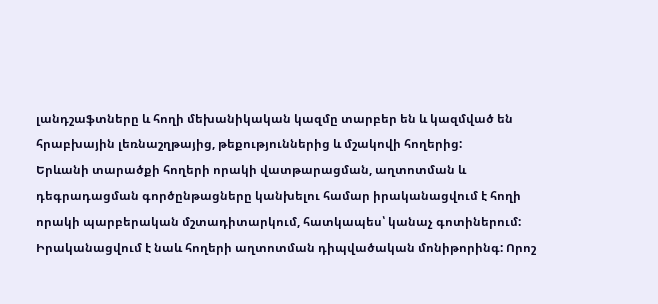լանդշաֆտները և հողի մեխանիկական կազմը տարբեր են և կազմված են հրաբխային լեռնաշղթայից, թեքություններից և մշակովի հողերից:
Երևանի տարածքի հողերի որակի վատթարացման, աղտոտման և դեգրադացման գործընթացները կանխելու համար իրականացվում է հողի որակի պարբերական մշտադիտարկում, հատկապես՝ կանաչ գոտիներում: Իրականացվում է նաև հողերի աղտոտման դիպվածական մոնիթորինգ: Որոշ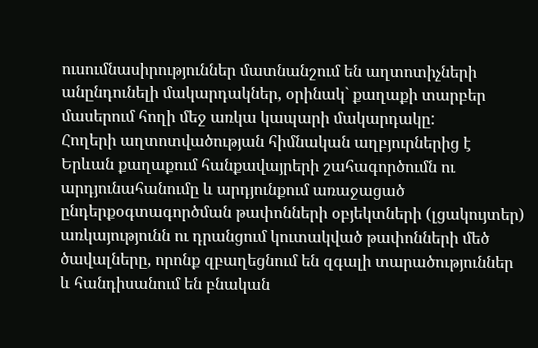ուսումնասիրություններ մատնանշում են աղտոտիչների անընդունելի մակարդակներ, օրինակ` քաղաքի տարբեր մասերում հողի մեջ առկա կապարի մակարդակը:
Հողերի աղտոտվածության հիմնական աղբյուրներից է Երևան քաղաքում հանքավայրերի շահագործումն ու արդյունահանումը և արդյունքում առաջացած ընդերքօգտագործման թափոնների օբյեկտների (լցակույտեր) առկայությունն ու դրանցում կուտակված թափոնների մեծ ծավալները, որոնք զբաղեցնում են զգալի տարածություններ և հանդիսանում են բնական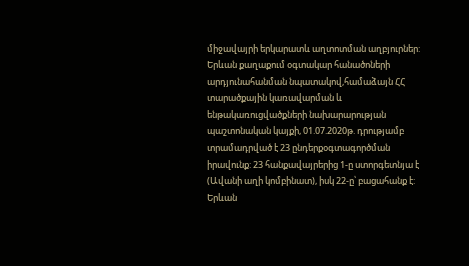միջավայրի երկարատև աղտոտման աղբյուրներ:
Երևան քաղաքում օգտակար հանածոների արդյունահանման նպատակով,համաձայն ՀՀ տարածքային կառավարման և ենթակառուցվածքների նախարարության պաշտոնական կայքի, 01.07.2020թ. դրությամբ տրամադրված է 23 ընդերքօգտագործման իրավունք: 23 հանքավայրերից 1-ը ստորգետնյա է (Ավանի աղի կոմբինատ), իսկ 22-ը՝ բացահանք է:
Երևան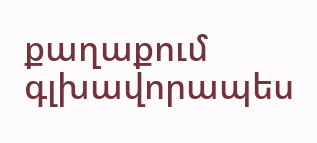քաղաքում գլխավորապես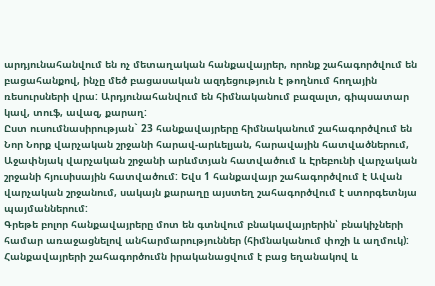արդյունահանվում են ոչ մետաղական հանքավայրեր, որոնք շահագործվում են բացահանքով, ինչը մեծ բացասական ազդեցություն է թողնում հողային ռեսուրսների վրա: Արդյունահանվում են հիմնականում բազալտ, գիպսատար կավ, տուֆ, ավազ, քարաղ:
Ըստ ուսումնասիրության` 23 հանքավայրերը հիմնականում շահագործվում են Նոր Նորք վարչական շրջանի հարավ-արևելյան, հարավային հատվածներում, Աջափնյակ վարչական շրջանի արևմտյան հատվածում և Էրեբունի վարչական շրջանի հյուսիսային հատվածում: Եվս 1 հանքավայր շահագործվում է Ավան վարչական շրջանում, սակայն քարաղը այստեղ շահագործվում է ստորգետնյա պայմաններում:
Գրեթե բոլոր հանքավայրերը մոտ են գտնվում բնակավայրերին՝ բնակիչների համար առաջացնելով անհարմարություններ (հիմնականում փոշի և աղմուկ):
Հանքավայրերի շահագործումն իրականացվում է բաց եղանակով և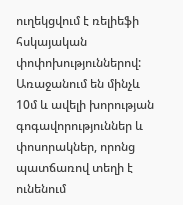ուղեկցվում է ռելիեֆի հսկայական փոփոխություններով: Առաջանում են մինչև 10մ և ավելի խորության գոգավորություններ և փոսորակներ, որոնց պատճառով տեղի է ունենում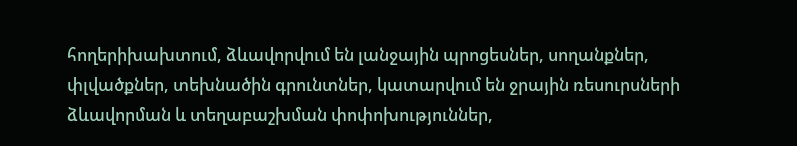հողերիխախտում, ձևավորվում են լանջային պրոցեսներ, սողանքներ, փլվածքներ, տեխնածին գրունտներ, կատարվում են ջրային ռեսուրսների ձևավորման և տեղաբաշխման փոփոխություններ,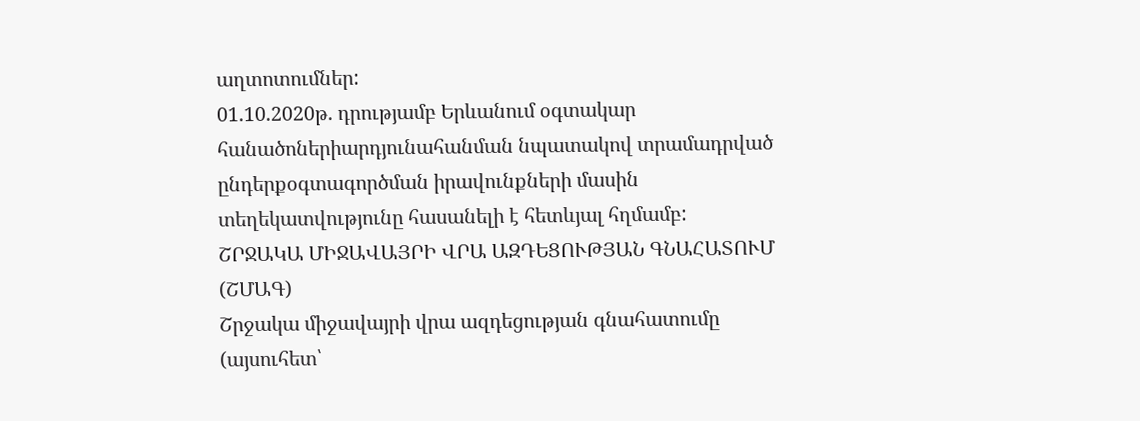աղտոտումներ:
01.10.2020թ. դրությամբ Երևանում օգտակար հանածոներիարդյունահանման նպատակով տրամադրված ընդերքօգտագործման իրավունքների մասին տեղեկատվությունը հասանելի է հետևյալ հղմամբ:
ՇՐՋԱԿԱ ՄԻՋԱՎԱՅՐԻ ՎՐԱ ԱԶԴԵՑՈՒԹՅԱՆ ԳՆԱՀԱՏՈՒՄ (ՇՄԱԳ)
Շրջակա միջավայրի վրա ազդեցության գնահատումը (այսուհետ՝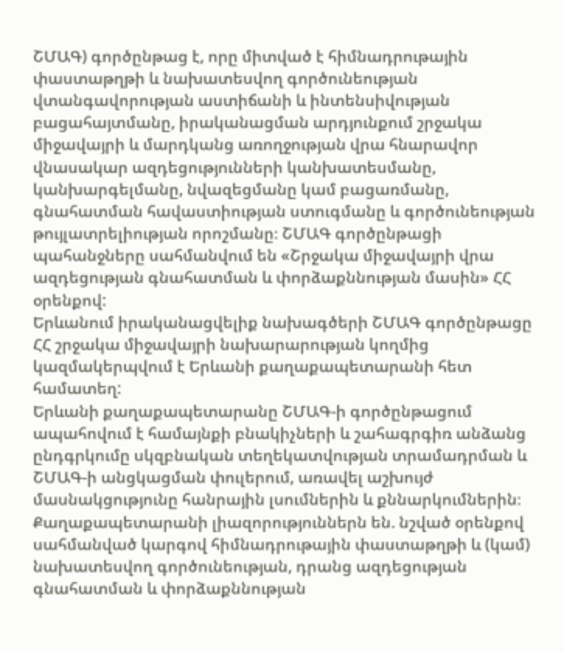ՇՄԱԳ) գործընթաց է, որը միտված է հիմնադրութային փաստաթղթի և նախատեսվող գործունեության վտանգավորության աստիճանի և ինտենսիվության բացահայտմանը, իրականացման արդյունքում շրջակա միջավայրի և մարդկանց առողջության վրա հնարավոր վնասակար ազդեցությունների կանխատեսմանը, կանխարգելմանը, նվազեցմանը կամ բացառմանը, գնահատման հավաստիության ստուգմանը և գործունեության թույլատրելիության որոշմանը։ ՇՄԱԳ գործընթացի պահանջները սահմանվում են «Շրջակա միջավայրի վրա ազդեցության գնահատման և փորձաքննության մասին» ՀՀ օրենքով:
Երևանում իրականացվելիք նախագծերի ՇՄԱԳ գործընթացը ՀՀ շրջակա միջավայրի նախարարության կողմից կազմակերպվում է Երևանի քաղաքապետարանի հետ համատեղ:
Երևանի քաղաքապետարանը ՇՄԱԳ-ի գործընթացում ապահովում է համայնքի բնակիչների և շահագրգիռ անձանց ընդգրկումը սկզբնական տեղեկատվության տրամադրման և ՇՄԱԳ-ի անցկացման փուլերում, առավել աշխույժ մասնակցությունը հանրային լսումներին և քննարկումներին։ Քաղաքապետարանի լիազորություններն են. նշված օրենքով սահմանված կարգով հիմնադրութային փաստաթղթի և (կամ) նախատեսվող գործունեության, դրանց ազդեցության գնահատման և փորձաքննության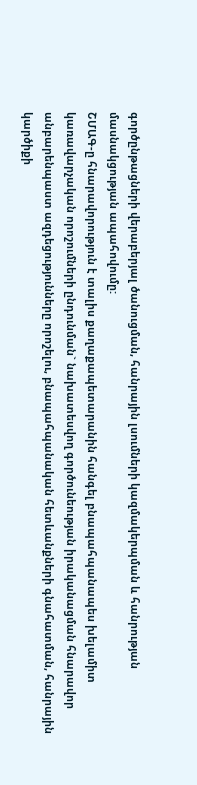գործընթացների վերաբերյալ ծանուցման, հանրային լսումների կազմակերպման և հանրության մասնակցության ապահովումը:
ՇՄԱԳ-ը հնարավորություն է տալիս քաղաքապետարանին հանգել բնապահպանապես խելամիտ կառավարչական որոշումների ընդունման` նախատեսվող գործունեության իրականացման հնարավոր անբարենպաստ ազդեցությունները որոշելու, բնապահպանական հետևանքների գնահատման, հանրային կարծիքի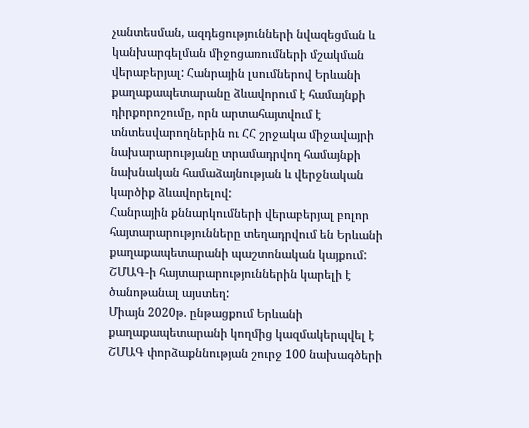չանտեսման, ազդեցությունների նվազեցման և կանխարգելման միջոցառումների մշակման վերաբերյալ: Հանրային լսումներով Երևանի քաղաքապետարանը ձևավորում է համայնքի դիրքորոշումը, որն արտահայտվում է տնտեսվարողներին ու ՀՀ շրջակա միջավայրի նախարարությանը տրամադրվող համայնքի նախնական համաձայնության և վերջնական կարծիք ձևավորելով:
Հանրային քննարկումների վերաբերյալ բոլոր հայտարարությունները տեղադրվում են Երևանի քաղաքապետարանի պաշտոնական կայքում: ՇՄԱԳ-ի հայտարարություններին կարելի է ծանոթանալ այստեղ:
Միայն 2020թ. ընթացքում Երևանի քաղաքապետարանի կողմից կազմակերպվել է ՇՄԱԳ փորձաքննության շուրջ 100 նախագծերի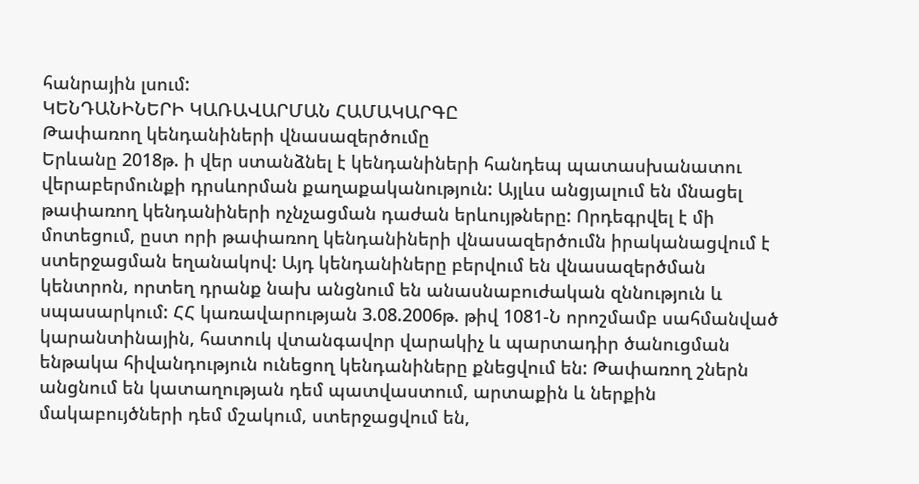հանրային լսում:
ԿԵՆԴԱՆԻՆԵՐԻ ԿԱՌԱՎԱՐՄԱՆ ՀԱՄԱԿԱՐԳԸ
Թափառող կենդանիների վնասազերծումը
Երևանը 2018թ. ի վեր ստանձնել է կենդանիների հանդեպ պատասխանատու վերաբերմունքի դրսևորման քաղաքականություն: Այլևս անցյալում են մնացել թափառող կենդանիների ոչնչացման դաժան երևույթները: Որդեգրվել է մի մոտեցում, ըստ որի թափառող կենդանիների վնասազերծումն իրականացվում է ստերջացման եղանակով: Այդ կենդանիները բերվում են վնասազերծման կենտրոն, որտեղ դրանք նախ անցնում են անասնաբուժական զննություն և սպասարկում: ՀՀ կառավարության 3.08.2006թ. թիվ 1081-Ն որոշմամբ սահմանված կարանտինային, հատուկ վտանգավոր վարակիչ և պարտադիր ծանուցման ենթակա հիվանդություն ունեցող կենդանիները քնեցվում են: Թափառող շներն անցնում են կատաղության դեմ պատվաստում, արտաքին և ներքին մակաբույծների դեմ մշակում, ստերջացվում են,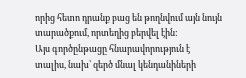որից հետո դրանք բաց են թողնվում այն նույն տարածքում, որտեղից բերվել էին:
Այս գործընթացը հնարավորություն է տալիս, նախ՝ զերծ մնալ կենդանիների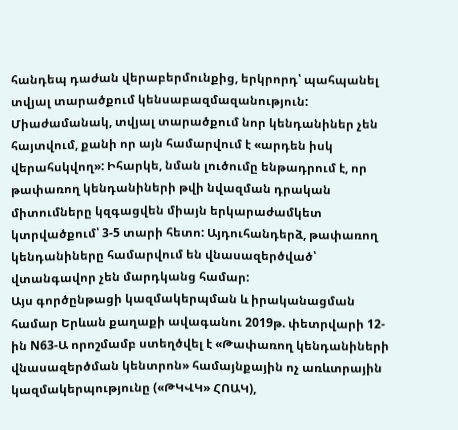հանդեպ դաժան վերաբերմունքից, երկրորդ՝ պահպանել տվյալ տարածքում կենսաբազմազանություն: Միաժամանակ, տվյալ տարածքում նոր կենդանիներ չեն հայտվում, քանի որ այն համարվում է «արդեն իսկ վերահսկվող»: Իհարկե, նման լուծումը ենթադրում է, որ թափառող կենդանիների թվի նվազման դրական միտումները կզգացվեն միայն երկարաժամկետ կտրվածքում՝ 3-5 տարի հետո: Այդուհանդերձ, թափառող կենդանիները համարվում են վնասազերծված՝ վտանգավոր չեն մարդկանց համար:
Այս գործընթացի կազմակերպման և իրականացման համար Երևան քաղաքի ավագանու 2019թ. փետրվարի 12-ին N63-Ա որոշմամբ ստեղծվել է «Թափառող կենդանիների վնասազերծման կենտրոն» համայնքային ոչ առևտրային կազմակերպությունը («ԹԿՎԿ» ՀՈԱԿ),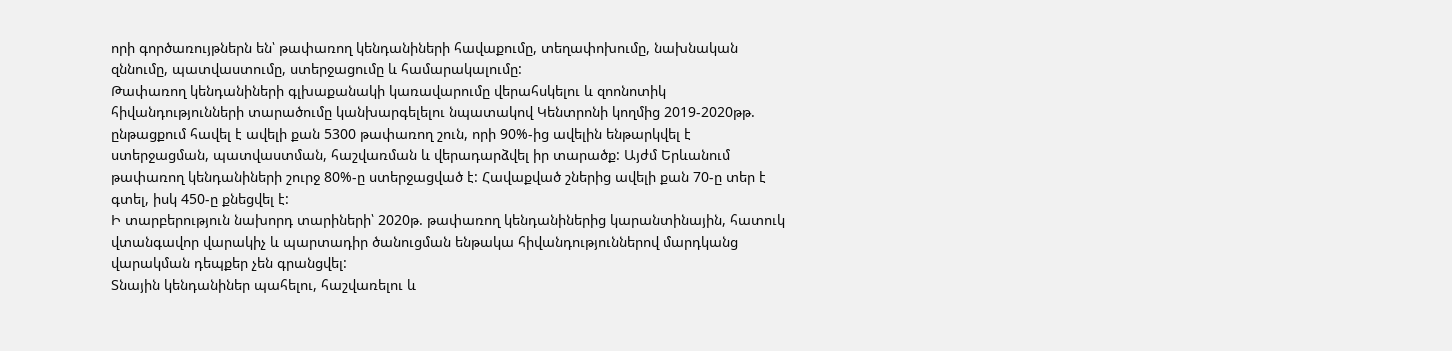որի գործառույթներն են՝ թափառող կենդանիների հավաքումը, տեղափոխումը, նախնական զննումը, պատվաստումը, ստերջացումը և համարակալումը:
Թափառող կենդանիների գլխաքանակի կառավարումը վերահսկելու և զոոնոտիկ հիվանդությունների տարածումը կանխարգելելու նպատակով Կենտրոնի կողմից 2019-2020թթ. ընթացքում հավել է ավելի քան 5300 թափառող շուն, որի 90%-ից ավելին ենթարկվել է ստերջացման, պատվաստման, հաշվառման և վերադարձվել իր տարածք: Այժմ Երևանում թափառող կենդանիների շուրջ 80%-ը ստերջացված է: Հավաքված շներից ավելի քան 70-ը տեր է գտել, իսկ 450-ը քնեցվել է:
Ի տարբերություն նախորդ տարիների՝ 2020թ. թափառող կենդանիներից կարանտինային, հատուկ վտանգավոր վարակիչ և պարտադիր ծանուցման ենթակա հիվանդություններով մարդկանց վարակման դեպքեր չեն գրանցվել:
Տնային կենդանիներ պահելու, հաշվառելու և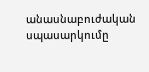անասնաբուժական սպասարկումը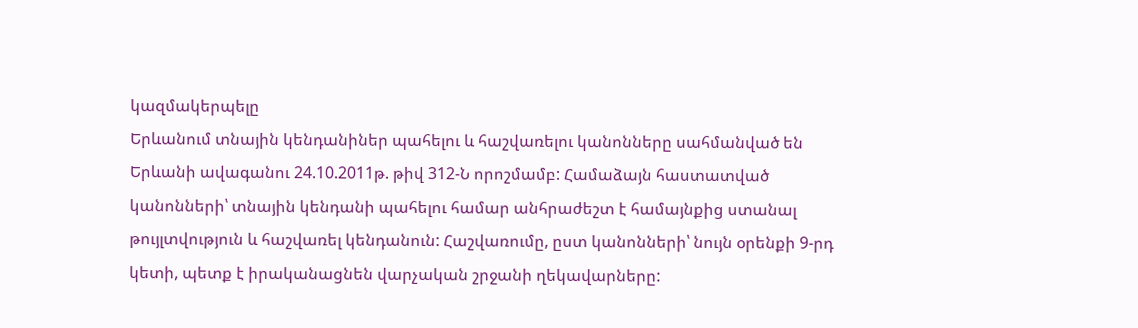կազմակերպելը
Երևանում տնային կենդանիներ պահելու և հաշվառելու կանոնները սահմանված են Երևանի ավագանու 24.10.2011թ. թիվ 312-Ն որոշմամբ: Համաձայն հաստատված կանոնների՝ տնային կենդանի պահելու համար անհրաժեշտ է համայնքից ստանալ թույլտվություն և հաշվառել կենդանուն: Հաշվառումը, ըստ կանոնների՝ նույն օրենքի 9-րդ կետի, պետք է իրականացնեն վարչական շրջանի ղեկավարները: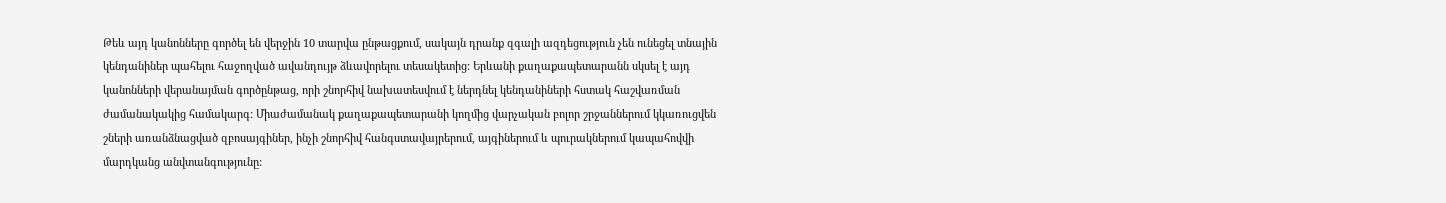Թեև այդ կանոնները գործել են վերջին 10 տարվա ընթացքում, սակայն դրանք զգալի ազդեցություն չեն ունեցել տնային կենդանիներ պահելու հաջողված ավանդույթ ձևավորելու տեսակետից: Երևանի քաղաքապետարանն սկսել է այդ կանոնների վերանայման գործընթաց, որի շնորհիվ նախատեսվում է ներդնել կենդանիների հստակ հաշվառման ժամանակակից համակարգ: Միաժամանակ քաղաքապետարանի կողմից վարչական բոլոր շրջաններում կկառուցվեն շների առանձնացված զբոսայգիներ, ինչի շնորհիվ հանգստավայրերում, այգիներում և պուրակներում կապահովվի մարդկանց անվտանգությունը: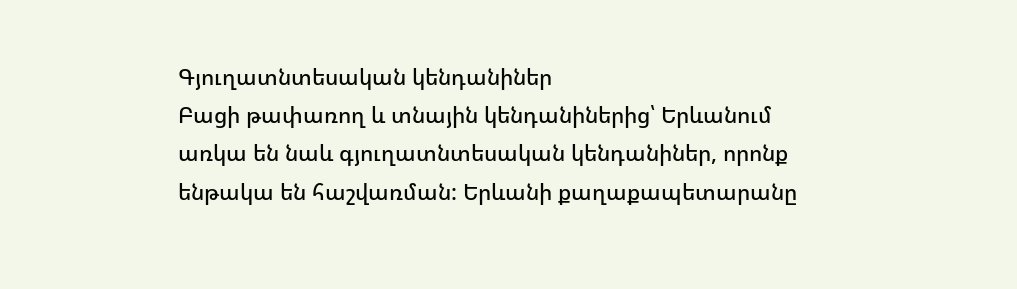Գյուղատնտեսական կենդանիներ
Բացի թափառող և տնային կենդանիներից՝ Երևանում առկա են նաև գյուղատնտեսական կենդանիներ, որոնք ենթակա են հաշվառման: Երևանի քաղաքապետարանը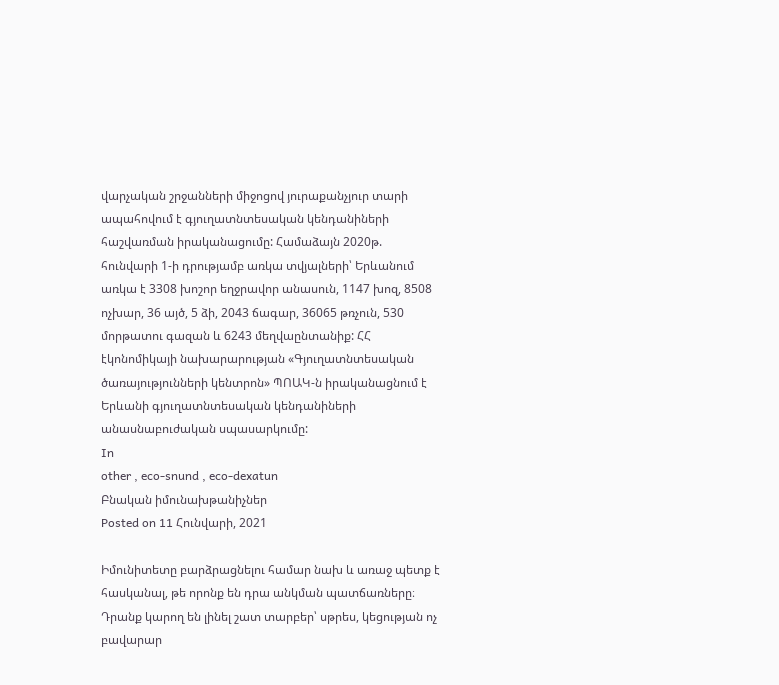վարչական շրջանների միջոցով յուրաքանչյուր տարի ապահովում է գյուղատնտեսական կենդանիների հաշվառման իրականացումը: Համաձայն 2020թ. հունվարի 1-ի դրությամբ առկա տվյալների՝ Երևանում առկա է 3308 խոշոր եղջրավոր անասուն, 1147 խոզ, 8508 ոչխար, 36 այծ, 5 ձի, 2043 ճագար, 36065 թռչուն, 530 մորթատու գազան և 6243 մեղվաընտանիք: ՀՀ էկոնոմիկայի նախարարության «Գյուղատնտեսական ծառայությունների կենտրոն» ՊՈԱԿ-ն իրականացնում է Երևանի գյուղատնտեսական կենդանիների անասնաբուժական սպասարկումը:
In
other , eco-snund , eco-dexatun
Բնական իմունախթանիչներ
Posted on 11 Հունվարի, 2021

Իմունիտետը բարձրացնելու համար նախ և առաջ պետք է հասկանալ, թե որոնք են դրա անկման պատճառները։ Դրանք կարող են լինել շատ տարբեր՝ սթրես, կեցության ոչ բավարար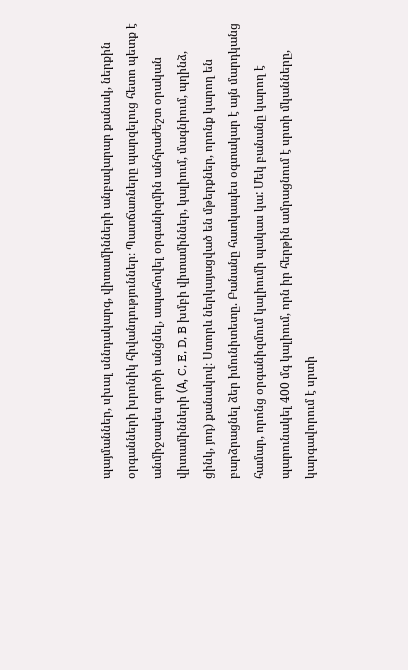պայմաններ, սխալ սննդակարգ, վիտամինների անբավարար քանակ, ներքին օրգանների խրոնիկ հիվանդություններ։ Պատճառները պարզելուց հետո պետք է անմիջապես գործի անցնել, ապահովել օրգանիզմին անհրաժեշտ օրական վիտամինների (А, C, E, D, B խմբի վիտամիններ, կալիում, մագնիում, պղինձ, ցինկ, յոդ) քանակով։ Ստորև ներկայացված են մթերքներ, որոնք կարող են բարձրացնել ձեր իմունիտետը. Բանանը հատկապես օգտակար է այն մարդկանց համար, որոնց օրգանիզմում կալիումի պակաս կա: Մեկ բանանը կարող է պարունակել 400 մգ կալիում, որն իր հերթին ամրացնում է սրտի մկանները, կարգավորում է սրտի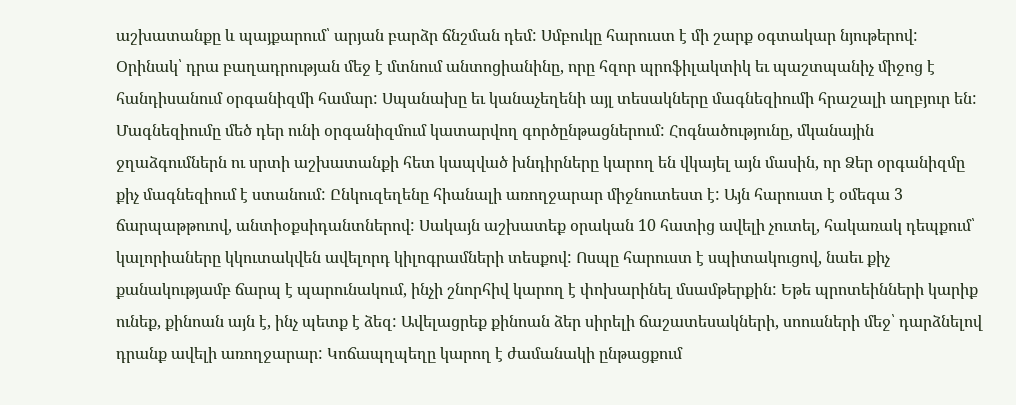աշխատանքը և պայքարում՝ արյան բարձր ճնշման դեմ: Սմբուկը հարուստ է մի շարք օգտակար նյութերով: Օրինակ՝ դրա բաղադրության մեջ է մտնում անտոցիանինը, որը հզոր պրոֆիլակտիկ եւ պաշտպանիչ միջոց է հանդիսանում օրգանիզմի համար: Սպանախը եւ կանաչեղենի այլ տեսակները մագնեզիումի հրաշալի աղբյուր են: Մագնեզիումը մեծ դեր ունի օրգանիզմում կատարվող գործընթացներում: Հոգնածությունը, մկանային ջղաձգումներն ու սրտի աշխատանքի հետ կապված խնդիրները կարող են վկայել այն մասին, որ Ձեր օրգանիզմը քիչ մագնեզիում է ստանում: Ընկուզեղենը հիանալի առողջարար միջնուտեստ է: Այն հարուստ է օմեգա 3 ճարպաթթուով, անտիօքսիդանտներով: Սակայն աշխատեք օրական 10 հատից ավելի չուտել, հակառակ դեպքում՝ կալորիաները կկուտակվեն ավելորդ կիլոգրամների տեսքով: Ոսպը հարուստ է սպիտակուցով, նաեւ քիչ քանակությամբ ճարպ է պարունակում, ինչի շնորհիվ կարող է փոխարինել մսամթերքին: Եթե պրոտեինների կարիք ունեք, քինոան այն է, ինչ պետք է ձեզ: Ավելացրեք քինոան ձեր սիրելի ճաշատեսակների, սոուսների մեջ՝ դարձնելով դրանք ավելի առողջարար: Կոճապղպեղը կարող է ժամանակի ընթացքում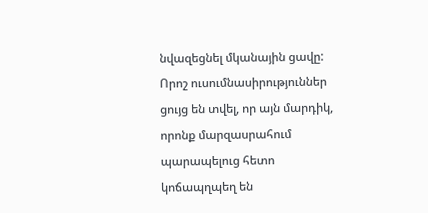նվազեցնել մկանային ցավը: Որոշ ուսումնասիրություններ ցույց են տվել, որ այն մարդիկ, որոնք մարզասրահում պարապելուց հետո կոճապղպեղ են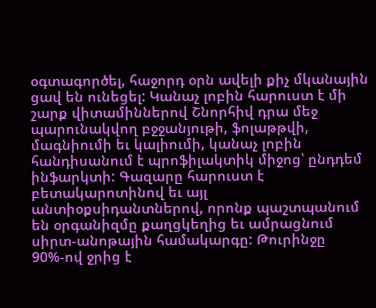օգտագործել, հաջորդ օրն ավելի քիչ մկանային ցավ են ունեցել: Կանաչ լոբին հարուստ է մի շարք վիտամիններով Շնորհիվ դրա մեջ պարունակվող բջջանյութի, ֆոլաթթվի, մագնիումի եւ կալիումի, կանաչ լոբին հանդիսանում է պրոֆիլակտիկ միջոց՝ ընդդեմ ինֆարկտի: Գազարը հարուստ է բետակարոտինով եւ այլ անտիօքսիդանտներով, որոնք պաշտպանում են օրգանիզմը քաղցկեղից եւ ամրացնում սիրտ-անոթային համակարգը: Թուրինջը 90%-ով ջրից է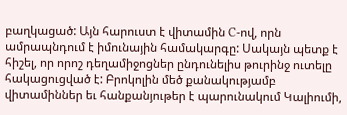բաղկացած: Այն հարուստ է վիտամին C-ով, որն ամրապնդում է իմունային համակարգը: Սակայն պետք է հիշել, որ որոշ դեղամիջոցներ ընդունելիս թուրինջ ուտելը հակացուցված է: Բրոկոլին մեծ քանակությամբ վիտամիններ եւ հանքանյութեր է պարունակում Կալիումի,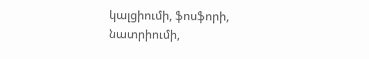կալցիումի, ֆոսֆորի, նատրիումի,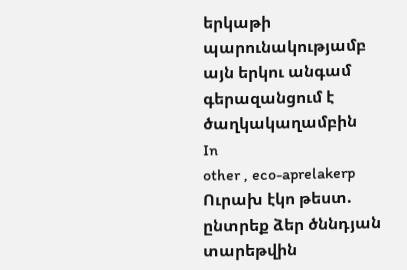երկաթի պարունակությամբ այն երկու անգամ գերազանցում է ծաղկակաղամբին
In
other , eco-aprelakerp
Ուրախ էկո թեստ. ընտրեք ձեր ծննդյան տարեթվին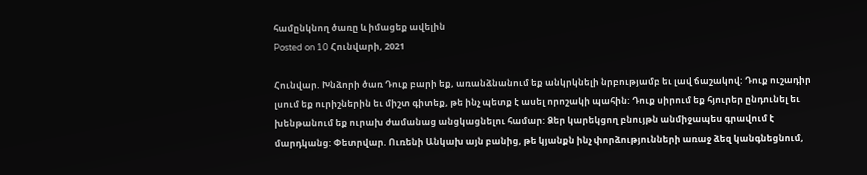համընկնող ծառը և իմացեք ավելին
Posted on 10 Հունվարի, 2021

Հունվար. Խնձորի ծառ Դուք բարի եք, առանձնանում եք անկրկնելի նրբությամբ եւ լավ ճաշակով: Դուք ուշադիր լսում եք ուրիշներին եւ միշտ գիտեք, թե ինչ պետք է ասել որոշակի պահին: Դուք սիրում եք հյուրեր ընդունել եւ խենթանում եք ուրախ ժամանաց անցկացնելու համար: Ձեր կարեկցող բնույթն անմիջապես գրավում է մարդկանց: Փետրվար. Ուռենի Անկախ այն բանից, թե կյանքն ինչ փորձությունների առաջ ձեզ կանգնեցնում,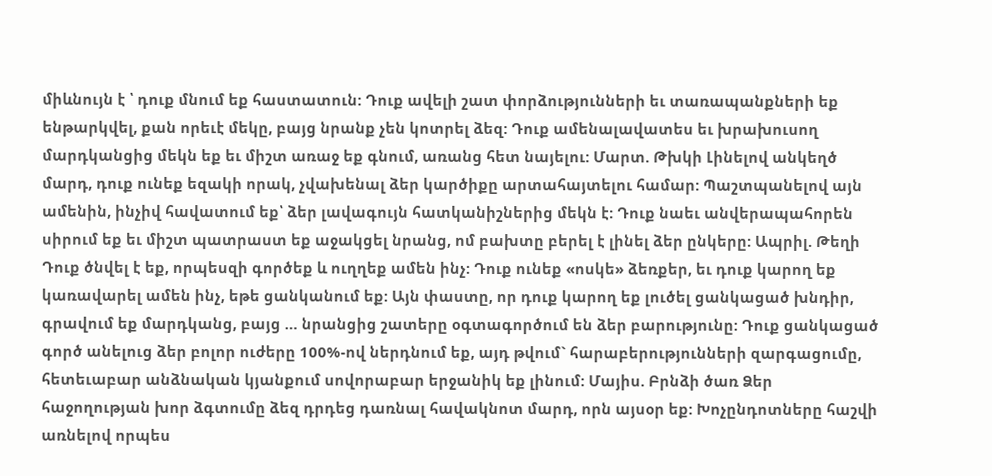միևնույն է ՝ դուք մնում եք հաստատուն: Դուք ավելի շատ փորձությունների եւ տառապանքների եք ենթարկվել, քան որեւէ մեկը, բայց նրանք չեն կոտրել ձեզ: Դուք ամենալավատես եւ խրախուսող մարդկանցից մեկն եք եւ միշտ առաջ եք գնում, առանց հետ նայելու: Մարտ. Թխկի Լինելով անկեղծ մարդ, դուք ունեք եզակի որակ, չվախենալ ձեր կարծիքը արտահայտելու համար: Պաշտպանելով այն ամենին, ինչիվ հավատում եք՝ ձեր լավագույն հատկանիշներից մեկն է: Դուք նաեւ անվերապահորեն սիրում եք եւ միշտ պատրաստ եք աջակցել նրանց, ոմ բախտը բերել է լինել ձեր ընկերը: Ապրիլ. Թեղի Դուք ծնվել է եք, որպեսզի գործեք և ուղղեք ամեն ինչ: Դուք ունեք «ոսկե» ձեռքեր, եւ դուք կարող եք կառավարել ամեն ինչ, եթե ցանկանում եք: Այն փաստը, որ դուք կարող եք լուծել ցանկացած խնդիր, գրավում եք մարդկանց, բայց … նրանցից շատերը օգտագործում են ձեր բարությունը: Դուք ցանկացած գործ անելուց ձեր բոլոր ուժերը 100%-ով ներդնում եք, այդ թվում` հարաբերությունների զարգացումը, հետեւաբար անձնական կյանքում սովորաբար երջանիկ եք լինում: Մայիս. Բրնձի ծառ Ձեր հաջողության խոր ձգտումը ձեզ դրդեց դառնալ հավակնոտ մարդ, որն այսօր եք: Խոչընդոտները հաշվի առնելով որպես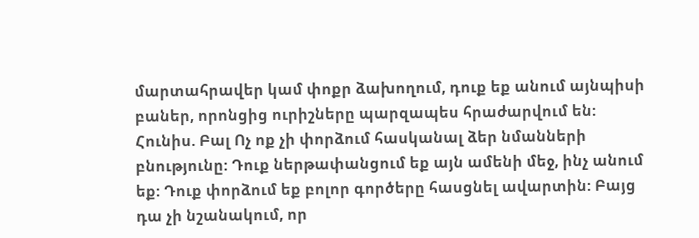մարտահրավեր կամ փոքր ձախողում, դուք եք անում այնպիսի բաներ, որոնցից ուրիշները պարզապես հրաժարվում են: Հունիս. Բալ Ոչ ոք չի փորձում հասկանալ ձեր նմանների բնությունը: Դուք ներթափանցում եք այն ամենի մեջ, ինչ անում եք: Դուք փորձում եք բոլոր գործերը հասցնել ավարտին: Բայց դա չի նշանակում, որ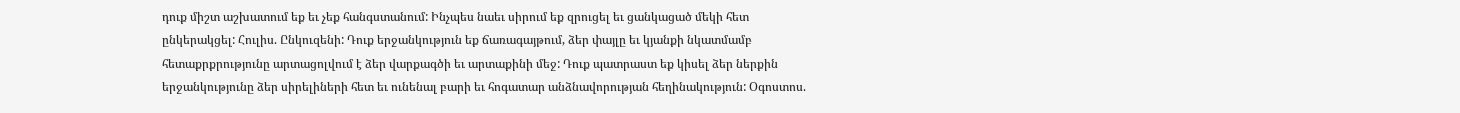դուք միշտ աշխատում եք եւ չեք հանգստանում: Ինչպես նաեւ սիրում եք զրուցել եւ ցանկացած մեկի հետ ընկերակցել: Հուլիս. Ընկուզենի: Դուք երջանկություն եք ճառագայթում, ձեր փայլը եւ կյանքի նկատմամբ հետաքրքրությունը արտացոլվում է ձեր վարքագծի եւ արտաքինի մեջ: Դուք պատրաստ եք կիսել ձեր ներքին երջանկությունը ձեր սիրելիների հետ եւ ունենալ բարի եւ հոգատար անձնավորության հեղինակություն: Օգոստոս.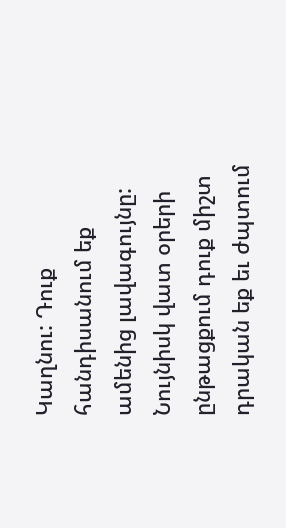Կաղնու: Դուք հանդիսանում եք ամենից լավագույնը: Նույնիսկ վատ օրերի ընթացքում դուք միշտ դրական եք եւ ժպտում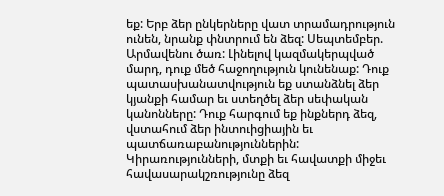եք: Երբ ձեր ընկերները վատ տրամադրություն ունեն, նրանք փնտրում են ձեզ: Սեպտեմբեր. Արմավենու ծառ: Լինելով կազմակերպված մարդ, դուք մեծ հաջողություն կունենաք: Դուք պատասխանատվություն եք ստանձնել ձեր կյանքի համար եւ ստեղծել ձեր սեփական կանոնները: Դուք հարգում եք ինքներդ ձեզ, վստահում ձեր ինտուիցիային եւ պատճառաբանություններին: Կիրառությունների, մտքի եւ հավատքի միջեւ հավասարակշռությունը ձեզ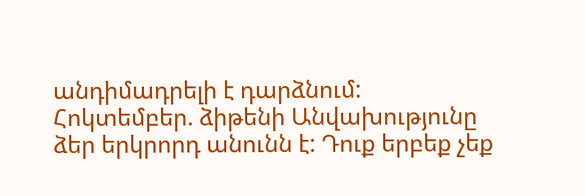անդիմադրելի է դարձնում: Հոկտեմբեր. ձիթենի Անվախությունը ձեր երկրորդ անունն է: Դուք երբեք չեք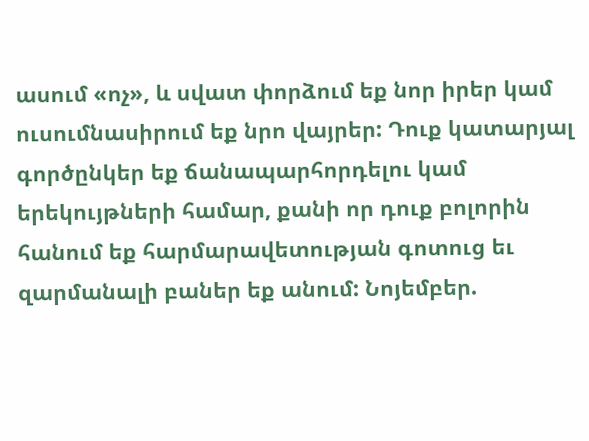ասում «ոչ», և սվատ փորձում եք նոր իրեր կամ ուսումնասիրում եք նրո վայրեր: Դուք կատարյալ գործընկեր եք ճանապարհորդելու կամ երեկույթների համար, քանի որ դուք բոլորին հանում եք հարմարավետության գոտուց եւ զարմանալի բաներ եք անում: Նոյեմբեր.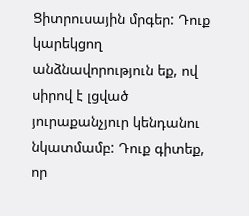Ցիտրուսային մրգեր: Դուք կարեկցող անձնավորություն եք, ով սիրով է լցված յուրաքանչյուր կենդանու նկատմամբ: Դուք գիտեք, որ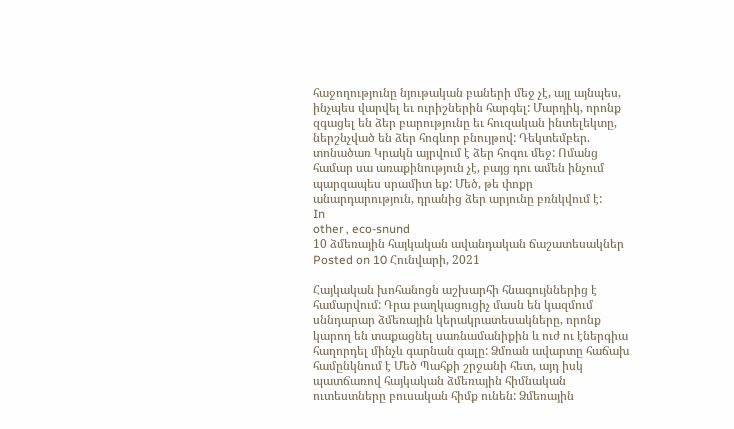հաջողությունը նյութական բաների մեջ չէ, այլ այնպես, ինչպես վարվել եւ ուրիշներին հարգել: Մարդիկ, որոնք զգացել են ձեր բարությունը եւ հուզական ինտելեկտը, ներշնչված են ձեր հոգևոր բնույթով: Դեկտեմբեր. տոնածառ Կրակն այրվում է ձեր հոգու մեջ: Ոմանց համար սա առաքինություն չէ, բայց դու ամեն ինչում պարզապես սրամիտ եք: Մեծ, թե փոքր անարդարություն, դրանից ձեր արյունը բռնկվում է:
In
other , eco-snund
10 ձմեռային հայկական ավանդական ճաշատեսակներ
Posted on 10 Հունվարի, 2021

Հայկական խոհանոցն աշխարհի հնագույններից է համարվում: Դրա բաղկացուցիչ մասն են կազմում սննդարար ձմեռային կերակրատեսակները, որոնք կարող են տաքացնել սառնամանիքին և ուժ ու էներգիա հաղորդել մինչև գարնան գալը: Ձմռան ավարտը հաճախ համընկնում է Մեծ Պահքի շրջանի հետ, այդ իսկ պատճառով հայկական ձմեռային հիմնական ուտեստները բուսական հիմք ունեն: Ձմեռային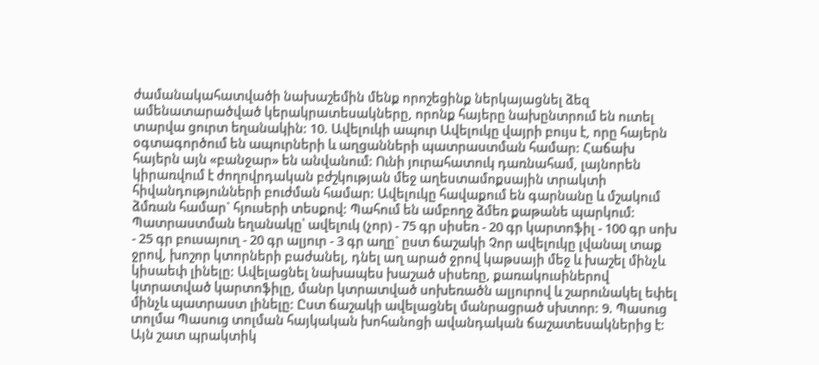ժամանակահատվածի նախաշեմին մենք որոշեցինք ներկայացնել ձեզ ամենատարածված կերակրատեսակները, որոնք հայերը նախընտրում են ուտել տարվա ցուրտ եղանակին: 10. Ավելուկի ապուր Ավելուկը վայրի բույս է, որը հայերն օգտագործում են ապուրների և աղցանների պատրաստման համար: Հաճախ հայերն այն «բանջար» են անվանում: Ունի յուրահատուկ դառնահամ, լայնորեն կիրառվում է ժողովրդական բժշկության մեջ աղեստամոքսային տրակտի հիվանդությունների բուժման համար: Ավելուկը հավաքում են գարնանը և մշակում ձմռան համար` հյուսերի տեսքով: Պահում են ամբողջ ձմեռ քաթանե պարկում: Պատրաստման եղանակը՝ ավելուկ (չոր) - 75 գր սիսեռ - 20 գր կարտոֆիլ - 100 գր սոխ - 25 գր բուսայուղ - 20 գր ալյուր - 3 գր աղը` ըստ ճաշակի Չոր ավելուկը լվանալ տաք ջրով, խոշոր կտորների բաժանել, դնել աղ արած ջրով կաթսայի մեջ և խաշել մինչև կիսաեփ լինելը: Ավելացնել նախապես խաշած սիսեռը, քառակուսիներով կտրատված կարտոֆիլը, մանր կտրատված սոխեռածն ալյուրով և շարունակել եփել մինչև պատրաստ լինելը: Ըստ ճաշակի ավելացնել մանրացրած սխտոր: 9. Պասուց տոլմա Պասուց տոլման հայկական խոհանոցի ավանդական ճաշատեսակներից է: Այն շատ պրակտիկ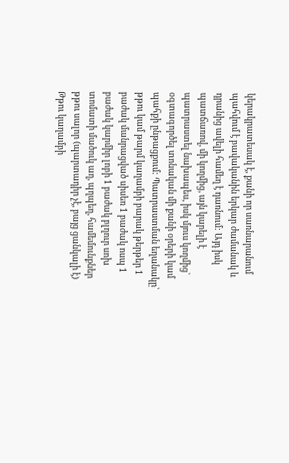կերակրատեսակ է, քանի որ սառնարանում պահվում է բավականին երկար ժամանակ և դրանից ավելի համեղ է դառնում: Այդ իսկ պատճառով, մի կողմից, այն կարելի է պատրաստել նախապես, իսկ մյուս կողմից` օգտագործել տոնական մի քանի օրերի կամ պահքի ընթացքում: Պատրաստման եղանակը՝ թթու կամ թարմ կաղամբի բարակ թերթեր 1 բաժակ մանրացված սիսեռ 1 բաժակ ոսպ 1 բաժակ կարմիր լոբի 1 բաժակ բլղուր սոխ տոմատի մածուկ աղ, պղպեղ, համեմունքներ թթու սալոր (պարտադիր չէ, բայց ցանկալի է) Թթու կաղամբի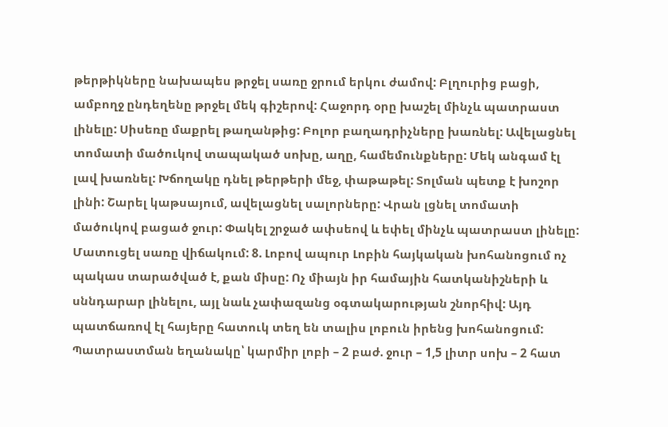թերթիկները նախապես թրջել սառը ջրում երկու ժամով: Բլղուրից բացի, ամբողջ ընդեղենը թրջել մեկ գիշերով: Հաջորդ օրը խաշել մինչև պատրաստ լինելը: Սիսեռը մաքրել թաղանթից: Բոլոր բաղադրիչները խառնել: Ավելացնել տոմատի մածուկով տապակած սոխը, աղը, համեմունքները: Մեկ անգամ էլ լավ խառնել: Խճողակը դնել թերթերի մեջ, փաթաթել: Տոլման պետք է խոշոր լինի: Շարել կաթսայում, ավելացնել սալորները: Վրան լցնել տոմատի մածուկով բացած ջուր: Փակել շրջած ափսեով և եփել մինչև պատրաստ լինելը: Մատուցել սառը վիճակում: 8. Լոբով ապուր Լոբին հայկական խոհանոցում ոչ պակաս տարածված է, քան միսը: Ոչ միայն իր համային հատկանիշների և սննդարար լինելու, այլ նաև չափազանց օգտակարության շնորհիվ: Այդ պատճառով էլ հայերը հատուկ տեղ են տալիս լոբուն իրենց խոհանոցում: Պատրաստման եղանակը՝ կարմիր լոբի – 2 բաժ. ջուր – 1,5 լիտր սոխ – 2 հատ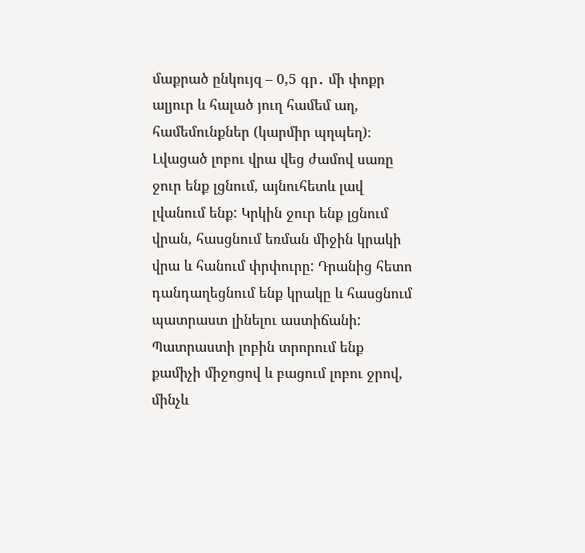մաքրած ընկույզ – 0,5 գր․ մի փոքր ալյուր և հալած յուղ համեմ աղ, համեմունքներ (կարմիր պղպեղ)։ Լվացած լոբու վրա վեց ժամով սառը ջուր ենք լցնում, այնուհետև լավ լվանում ենք: Կրկին ջուր ենք լցնում վրան, հասցնում եռման միջին կրակի վրա և հանում փրփուրը: Դրանից հետո դանդաղեցնում ենք կրակը և հասցնում պատրաստ լինելու աստիճանի: Պատրաստի լոբին տրորում ենք քամիչի միջոցով և բացում լոբու ջրով, մինչև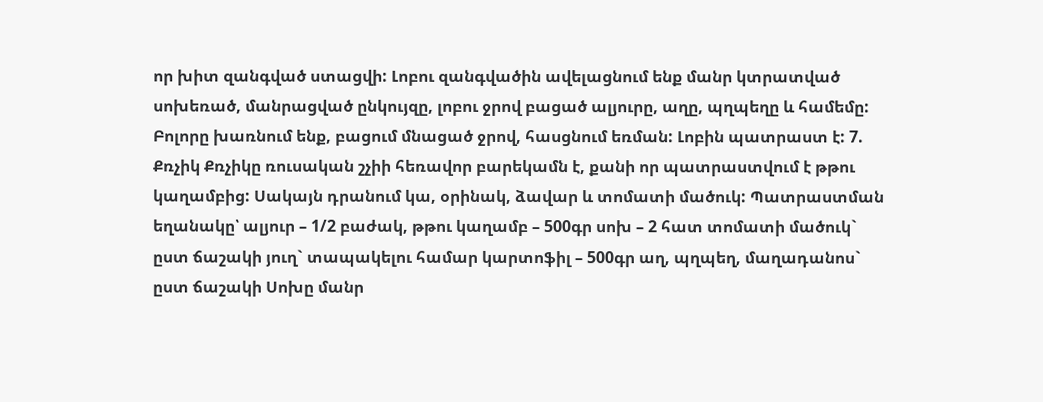որ խիտ զանգված ստացվի: Լոբու զանգվածին ավելացնում ենք մանր կտրատված սոխեռած, մանրացված ընկույզը, լոբու ջրով բացած ալյուրը, աղը, պղպեղը և համեմը: Բոլորը խառնում ենք, բացում մնացած ջրով, հասցնում եռման: Լոբին պատրաստ է: 7. Քռչիկ Քռչիկը ռուսական շչիի հեռավոր բարեկամն է, քանի որ պատրաստվում է թթու կաղամբից: Սակայն դրանում կա, օրինակ, ձավար և տոմատի մածուկ: Պատրաստման եղանակը՝ ալյուր – 1/2 բաժակ, թթու կաղամբ – 500գր սոխ – 2 հատ տոմատի մածուկ` ըստ ճաշակի յուղ` տապակելու համար կարտոֆիլ – 500գր աղ, պղպեղ, մաղադանոս` ըստ ճաշակի Սոխը մանր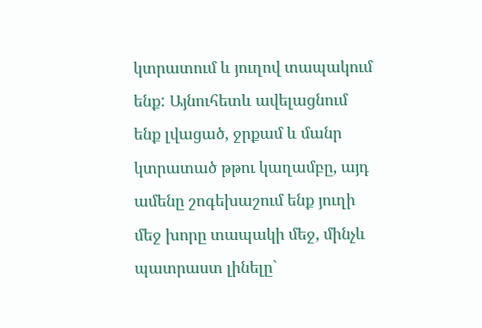կտրատում և յուղով տապակում ենք: Այնուհետև ավելացնում ենք լվացած, ջրքամ և մանր կտրատած թթու կաղամբը, այդ ամենը շոգեխաշում ենք յուղի մեջ խորը տապակի մեջ, մինչև պատրաստ լինելը`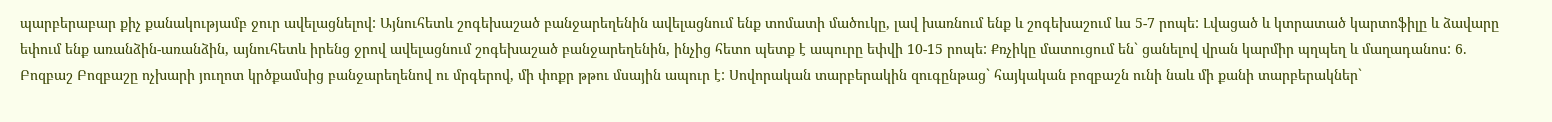պարբերաբար քիչ քանակությամբ ջուր ավելացնելով: Այնուհետև շոգեխաշած բանջարեղենին ավելացնում ենք տոմատի մածուկը, լավ խառնում ենք և շոգեխաշում ևս 5-7 րոպե: Լվացած և կտրատած կարտոֆիլը և ձավարը եփում ենք առանձին-առանձին, այնուհետև իրենց ջրով ավելացնում շոգեխաշած բանջարեղենին, ինչից հետո պետք է ապուրը եփվի 10-15 րոպե: Քռչիկը մատուցում են` ցանելով վրան կարմիր պղպեղ և մաղադանոս: 6. Բոզբաշ Բոզբաշը ոչխարի յուղոտ կրծքամսից բանջարեղենով ու մրգերով, մի փոքր թթու մսային ապուր է: Սովորական տարբերակին զուգընթաց` հայկական բոզբաշն ունի նաև մի քանի տարբերակներ`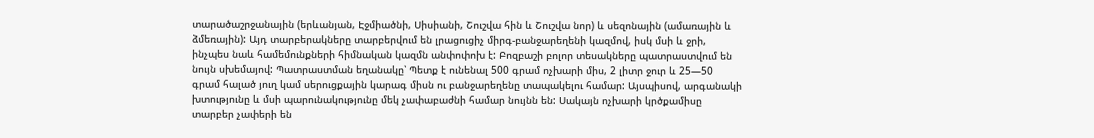տարածաշրջանային (երևանյան, Էջմիածնի, Սիսիանի, Շուշվա հին և Շուշվա նոր) և սեզոնային (ամառային և ձմեռային): Այդ տարբերակները տարբերվում են լրացուցիչ միրգ-բանջարեղենի կազմով, իսկ մսի և ջրի, ինչպես նաև համեմունքների հիմնական կազմն անփոփոխ է: Բոզբաշի բոլոր տեսակները պատրաստվում են նույն սխեմայով: Պատրաստման եղանակը՝ Պետք է ունենալ 500 գրամ ոչխարի միս, 2 լիտր ջուր և 25—50 գրամ հալած յուղ կամ սերուցքային կարագ միսն ու բանջարեղենը տապակելու համար: Այսպիսով, արգանակի խտությունը և մսի պարունակությունը մեկ չափաբաժնի համար նույնն են: Սակայն ոչխարի կրծքամիսը տարբեր չափերի են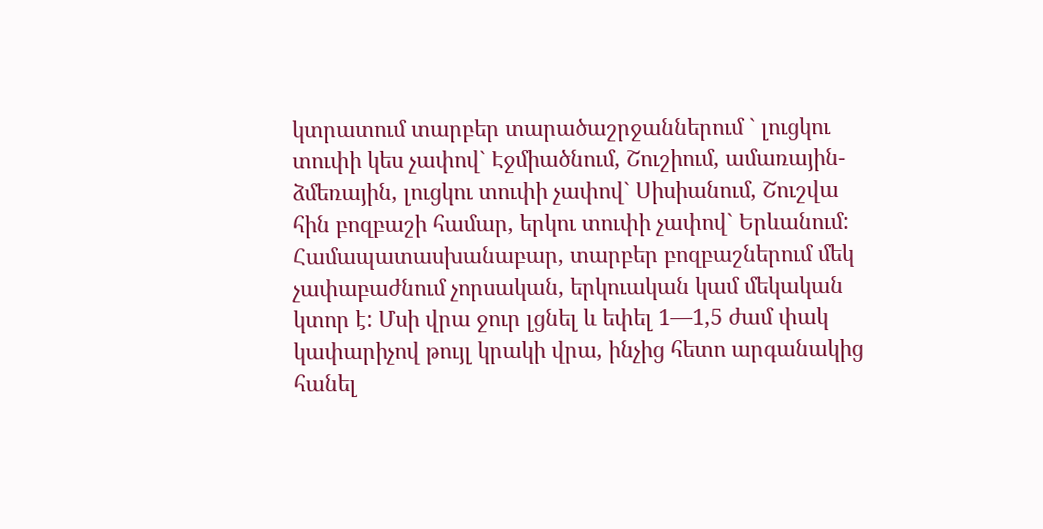կտրատում տարբեր տարածաշրջաններում ` լուցկու տուփի կես չափով` Էջմիածնում, Շուշիում, ամառային-ձմեռային, լուցկու տուփի չափով` Սիսիանում, Շուշվա հին բոզբաշի համար, երկու տուփի չափով` Երևանում: Համապատասխանաբար, տարբեր բոզբաշներում մեկ չափաբաժնում չորսական, երկուական կամ մեկական կտոր է: Մսի վրա ջուր լցնել և եփել 1—1,5 ժամ փակ կափարիչով թույլ կրակի վրա, ինչից հետո արգանակից հանել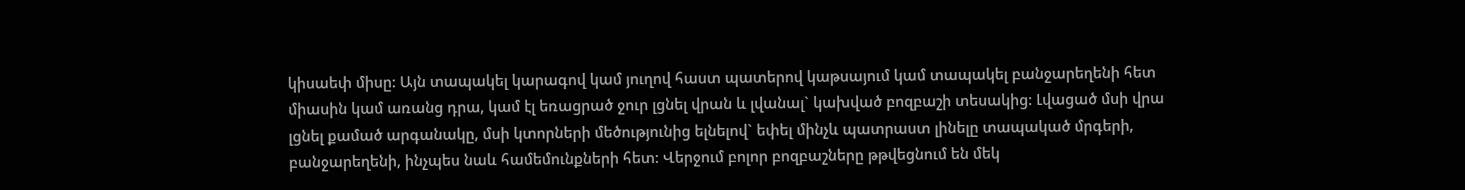կիսաեփ միսը: Այն տապակել կարագով կամ յուղով հաստ պատերով կաթսայում կամ տապակել բանջարեղենի հետ միասին կամ առանց դրա, կամ էլ եռացրած ջուր լցնել վրան և լվանալ` կախված բոզբաշի տեսակից: Լվացած մսի վրա լցնել քամած արգանակը, մսի կտորների մեծությունից ելնելով` եփել մինչև պատրաստ լինելը տապակած մրգերի, բանջարեղենի, ինչպես նաև համեմունքների հետ: Վերջում բոլոր բոզբաշները թթվեցնում են մեկ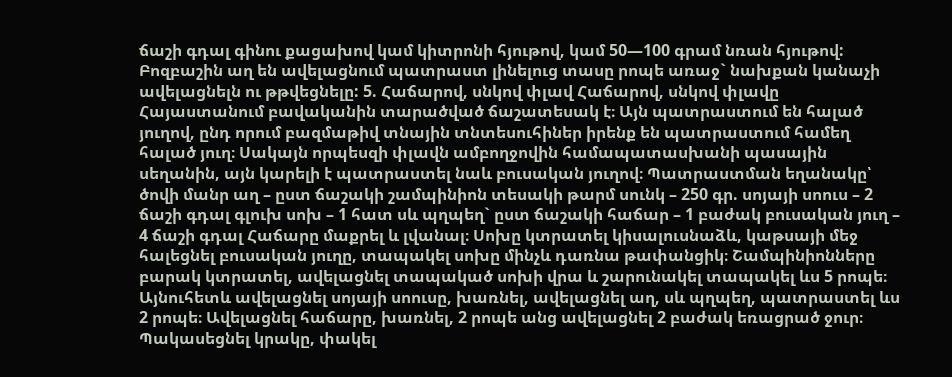ճաշի գդալ գինու քացախով կամ կիտրոնի հյութով, կամ 50—100 գրամ նռան հյութով: Բոզբաշին աղ են ավելացնում պատրաստ լինելուց տասը րոպե առաջ` նախքան կանաչի ավելացնելն ու թթվեցնելը: 5. Հաճարով, սնկով փլավ Հաճարով, սնկով փլավը Հայաստանում բավականին տարածված ճաշատեսակ է։ Այն պատրաստում են հալած յուղով, ընդ որում բազմաթիվ տնային տնտեսուհիներ իրենք են պատրաստում համեղ հալած յուղ։ Սակայն որպեսզի փլավն ամբողջովին համապատասխանի պասային սեղանին, այն կարելի է պատրաստել նաև բուսական յուղով։ Պատրաստման եղանակը՝ ծովի մանր աղ – ըստ ճաշակի շամպինիոն տեսակի թարմ սունկ – 250 գր. սոյայի սոուս – 2 ճաշի գդալ գլուխ սոխ – 1 հատ սև պղպեղ` ըստ ճաշակի հաճար – 1 բաժակ բուսական յուղ – 4 ճաշի գդալ Հաճարը մաքրել և լվանալ։ Սոխը կտրատել կիսալուսնաձև, կաթսայի մեջ հալեցնել բուսական յուղը, տապակել սոխը մինչև դառնա թափանցիկ։ Շամպինիոնները բարակ կտրատել, ավելացնել տապակած սոխի վրա և շարունակել տապակել ևս 5 րոպե։ Այնուհետև ավելացնել սոյայի սոուսը, խառնել, ավելացնել աղ, սև պղպեղ, պատրաստել ևս 2 րոպե։ Ավելացնել հաճարը, խառնել, 2 րոպե անց ավելացնել 2 բաժակ եռացրած ջուր։ Պակասեցնել կրակը, փակել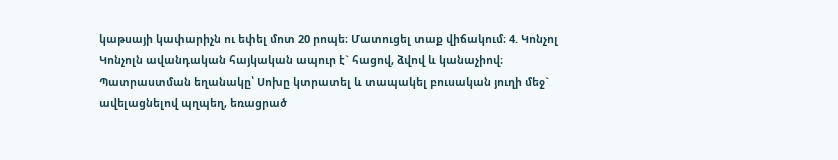կաթսայի կափարիչն ու եփել մոտ 20 րոպե։ Մատուցել տաք վիճակում։ 4. Կոնչոլ Կոնչոլն ավանդական հայկական ապուր է` հացով, ձվով և կանաչիով։ Պատրաստման եղանակը՝ Սոխը կտրատել և տապակել բուսական յուղի մեջ` ավելացնելով պղպեղ, եռացրած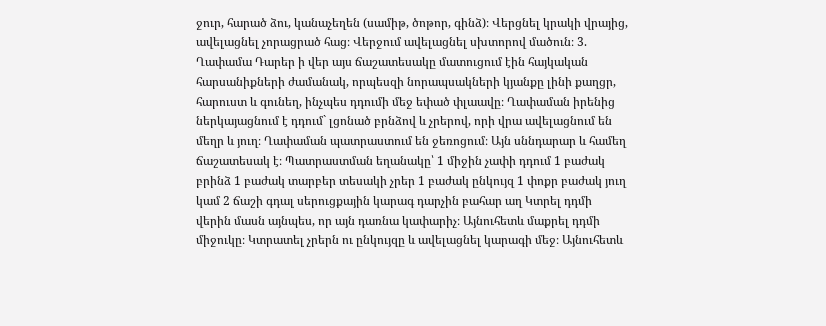ջուր, հարած ձու, կանաչեղեն (սամիթ, ծոթոր, գինձ)։ Վերցնել կրակի վրայից, ավելացնել չորացրած հաց։ Վերջում ավելացնել սխտորով մածուն։ 3. Ղափամա Դարեր ի վեր այս ճաշատեսակը մատուցում էին հայկական հարսանիքների ժամանակ, որպեսզի նորապսակների կյանքը լինի քաղցր, հարուստ և գունեղ, ինչպես դդումի մեջ եփած փլաավը։ Ղափաման իրենից ներկայացնում է դդում` լցոնած բրնձով և չրերով, որի վրա ավելացնում են մեղր և յուղ։ Ղափաման պատրաստում են ջեռոցում։ Այն սննդարար և համեղ ճաշատեսակ է։ Պատրաստման եղանակը՝ 1 միջին չափի դդում 1 բաժակ բրինձ 1 բաժակ տարբեր տեսակի չրեր 1 բաժակ ընկույզ 1 փոքր բաժակ յուղ կամ 2 ճաշի գդալ սերուցքային կարագ դարչին բահար աղ Կտրել դդմի վերին մասն այնպես, որ այն դառնա կափարիչ։ Այնուհետև մաքրել դդմի միջուկը։ Կտրատել չրերն ու ընկույզը և ավելացնել կարագի մեջ։ Այնուհետև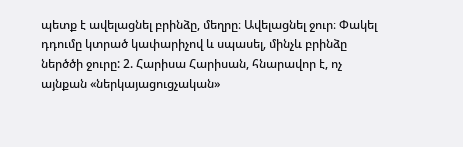պետք է ավելացնել բրինձը, մեղրը։ Ավելացնել ջուր։ Փակել դդումը կտրած կափարիչով և սպասել, մինչև բրինձը ներծծի ջուրը: 2. Հարիսա Հարիսան, հնարավոր է, ոչ այնքան «ներկայացուցչական»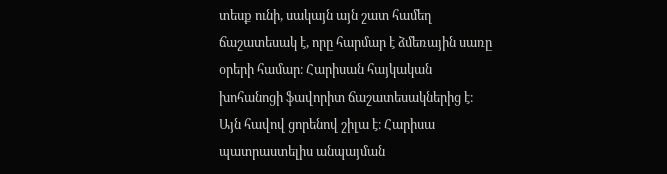տեսք ունի, սակայն այն շատ համեղ ճաշատեսակ է, որը հարմար է ձմեռային սառը օրերի համար։ Հարիսան հայկական խոհանոցի ֆավորիտ ճաշատեսակներից է։ Այն հավով ցորենով շիլա է։ Հարիսա պատրաստելիս անպայման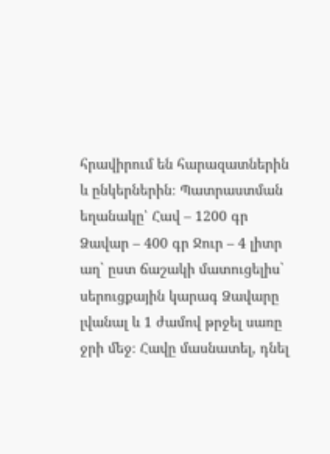հրավիրում են հարազատներին և ընկերներին։ Պատրաստման եղանակը՝ Հավ – 1200 գր Ձավար – 400 գր Ջուր – 4 լիտր աղ` ըստ ճաշակի մատուցելիս` սերուցքային կարագ Ձավարը լվանալ և 1 ժամով թրջել սառը ջրի մեջ։ Հավը մասնատել, դնել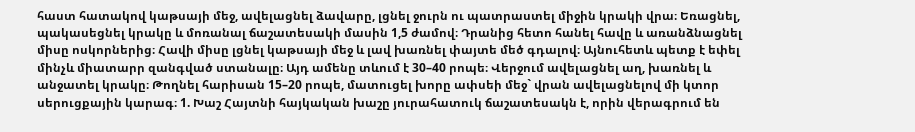հաստ հատակով կաթսայի մեջ, ավելացնել ձավարը, լցնել ջուրն ու պատրաստել միջին կրակի վրա։ Եռացնել, պակասեցնել կրակը և մոռանալ ճաշատեսակի մասին 1,5 ժամով։ Դրանից հետո հանել հավը և առանձնացնել միսը ոսկորներից։ Հավի միսը լցնել կաթսայի մեջ և լավ խառնել փայտե մեծ գդալով։ Այնուհետև պետք է եփել մինչև միատարր զանգված ստանալը։ Այդ ամենը տևում է 30–40 րոպե։ Վերջում ավելացնել աղ, խառնել և անջատել կրակը։ Թողնել հարիսան 15–20 րոպե, մատուցել խորը ափսեի մեջ` վրան ավելացնելով մի կտոր սերուցքային կարագ։ 1. Խաշ Հայտնի հայկական խաշը յուրահատուկ ճաշատեսակն է, որին վերագրում են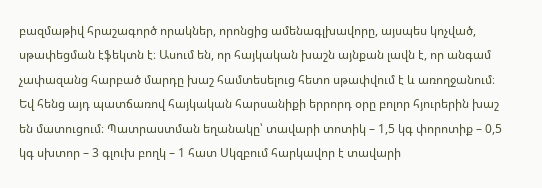բազմաթիվ հրաշագործ որակներ, որոնցից ամենագլխավորը, այսպես կոչված, սթափեցման էֆեկտն է։ Ասում են, որ հայկական խաշն այնքան լավն է, որ անգամ չափազանց հարբած մարդը խաշ համտեսելուց հետո սթափվում է և առողջանում։ Եվ հենց այդ պատճառով հայկական հարսանիքի երրորդ օրը բոլոր հյուրերին խաշ են մատուցում։ Պատրաստման եղանակը՝ տավարի տոտիկ – 1,5 կգ փորոտիք – 0,5 կգ սխտոր – 3 գլուխ բողկ – 1 հատ Սկզբում հարկավոր է տավարի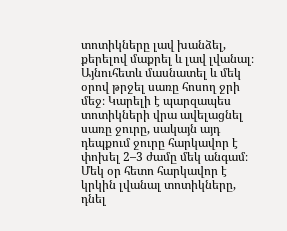տոտիկները լավ խանձել, քերելով մաքրել և լավ լվանալ։ Այնուհետև մասնատել և մեկ օրով թրջել սառը հոսող ջրի մեջ։ Կարելի է պարզապես տոտիկների վրա ավելացնել սառը ջուրը, սակայն այդ դեպքում ջուրը հարկավոր է փոխել 2–3 ժամը մեկ անգամ։ Մեկ օր հետո հարկավոր է կրկին լվանալ տոտիկները, դնել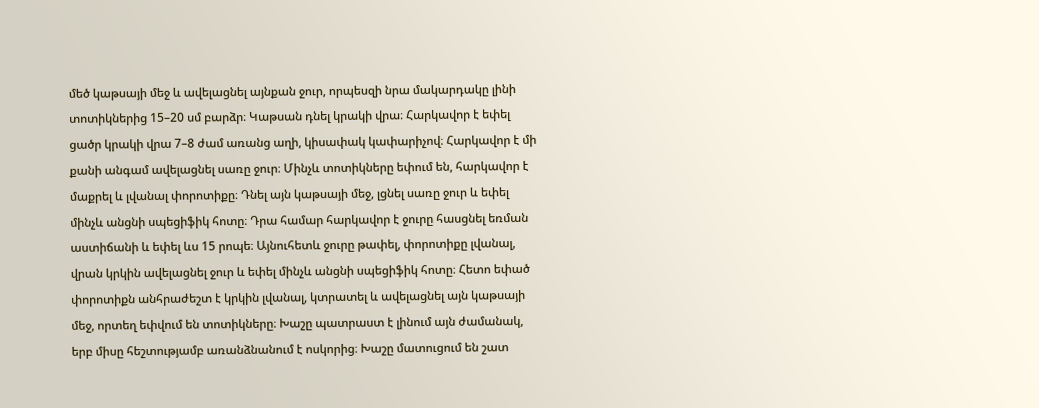մեծ կաթսայի մեջ և ավելացնել այնքան ջուր, որպեսզի նրա մակարդակը լինի տոտիկներից 15–20 սմ բարձր։ Կաթսան դնել կրակի վրա։ Հարկավոր է եփել ցածր կրակի վրա 7–8 ժամ առանց աղի, կիսափակ կափարիչով։ Հարկավոր է մի քանի անգամ ավելացնել սառը ջուր։ Մինչև տոտիկները եփում են, հարկավոր է մաքրել և լվանալ փորոտիքը։ Դնել այն կաթսայի մեջ, լցնել սառը ջուր և եփել մինչև անցնի սպեցիֆիկ հոտը։ Դրա համար հարկավոր է ջուրը հասցնել եռման աստիճանի և եփել ևս 15 րոպե։ Այնուհետև ջուրը թափել, փորոտիքը լվանալ, վրան կրկին ավելացնել ջուր և եփել մինչև անցնի սպեցիֆիկ հոտը։ Հետո եփած փորոտիքն անհրաժեշտ է կրկին լվանալ, կտրատել և ավելացնել այն կաթսայի մեջ, որտեղ եփվում են տոտիկները։ Խաշը պատրաստ է լինում այն ժամանակ, երբ միսը հեշտությամբ առանձնանում է ոսկորից։ Խաշը մատուցում են շատ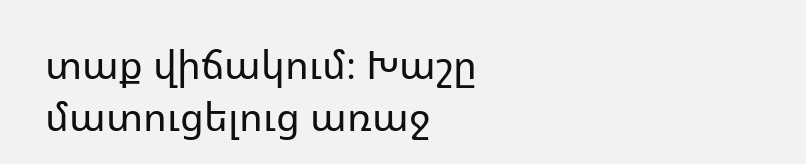տաք վիճակում։ Խաշը մատուցելուց առաջ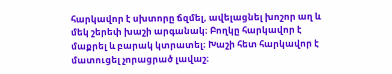հարկավոր է սխտորը ճզմել, ավելացնել խոշոր աղ և մեկ շերեփ խաշի արգանակ։ Բողկը հարկավոր է մաքրել և բարակ կտրատել։ Խաշի հետ հարկավոր է մատուցել չորացրած լավաշ։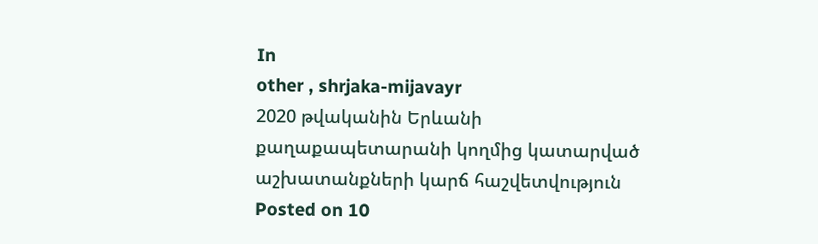In
other , shrjaka-mijavayr
2020 թվականին Երևանի քաղաքապետարանի կողմից կատարված աշխատանքների կարճ հաշվետվություն
Posted on 10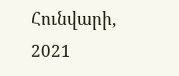Հունվարի, 2021